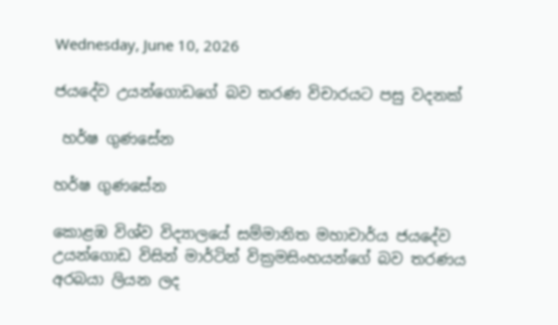Wednesday, June 10, 2026

ජයදේව උයන්ගොඩගේ බව තරණ විචාරයට පසු වදනක්

 හර්ෂ ගුණසේන

හර්ෂ ගුණසේන

කොළඹ විශ්ව විද්‍යාලයේ සම්මානිත මහාචාර්ය ජයදේව උයන්ගොඩ විසින් මාර්ටින් වික්‍රමසිංහයන්ගේ බව තරණය අරබයා ලියන ලද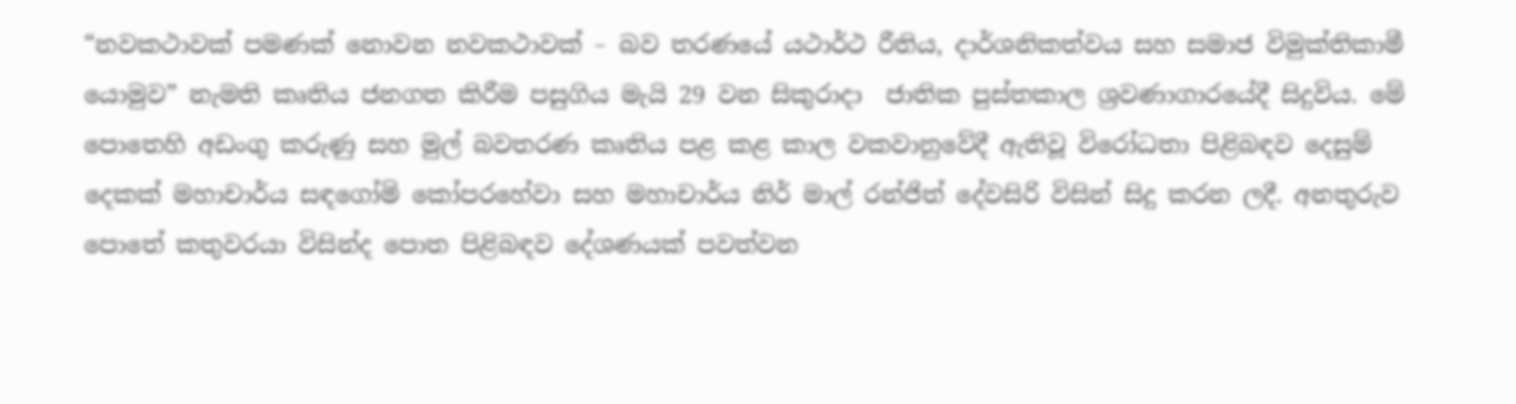“නවකථාවක් පමණක් නොවන නවකථාවක් – බව තරණයේ යථාර්ථ රීතිය, දාර්ශනිකත්වය සහ සමාජ විමුක්තිකාමී යොමුව” නැමති කෘතිය ජනගත කිරීම පසුගිය මැයි 29 වන සිකුරාදා  ජාතික පුස්තකාල ශ්‍රවණාගාරයේදී සිදුවිය. මේ පොතෙහි අඩංගු කරුණු සහ මුල් බවතරණ කෘතිය පළ කළ කාල වකවානුවේදී ඇතිවූ විරෝධතා පිළිබඳව දෙසුම් දෙකක් මහාචාර්ය සඳගෝමි කෝපරහේවා සහ මහාචාර්ය නිර් මාල් රන්ජිත් දේවසිරි විසින් සිදු කරන ලදී. අනතුරුව පොතේ කතුවරයා විසින්ද පොත පිළිබඳව දේශණයක් පවත්වන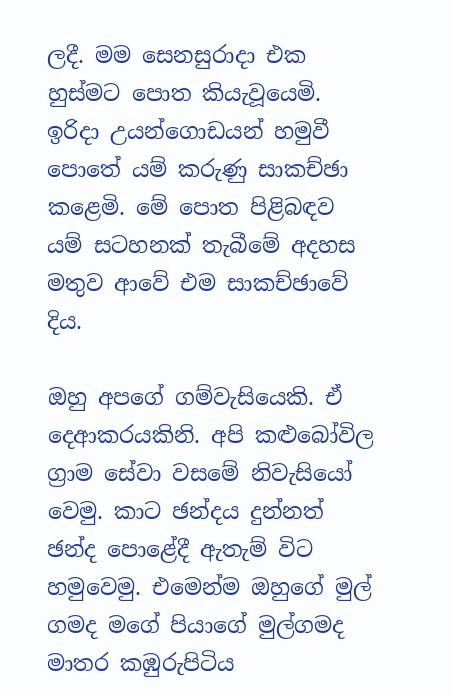ලදී. මම සෙනසුරාදා එක හුස්මට පොත කියැවූයෙමි. ඉරිදා උයන්ගොඩයන් හමුවී පොතේ යම් කරුණු සාකච්ඡා කළෙමි. මේ පොත පිළිබඳව යම් සටහනක් තැබීමේ අදහස මතුව ආවේ එම සාකච්ඡාවේ දිය.

ඔහු අපගේ ගම්වැසියෙකි. ඒ දෙආකරයකිනි. අපි කළුබෝවිල ග්‍රාම සේවා වසමේ නිවැසියෝ වෙමු. කාට ඡන්දය දුන්නත් ඡන්ද පොළේදී ඇතැම් විට හමුවෙමු. එමෙන්ම ඔහුගේ මුල් ගමද මගේ පියාගේ මුල්ගමද මාතර කඹුරුපිටිය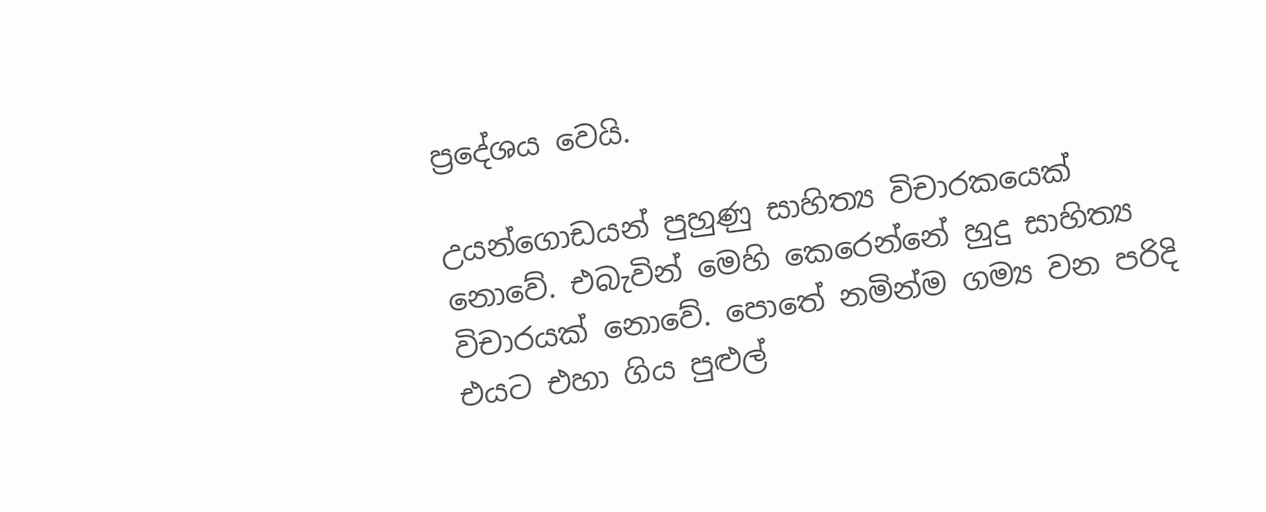ප්‍රදේශය වෙයි.

උයන්ගොඩයන් පුහුණු සාහිත්‍ය විචාරකයෙක් නොවේ. එබැවින් මෙහි කෙරෙන්නේ හුදු සාහිත්‍ය විචාරයක් නොවේ. පොතේ නමින්ම ගම්‍ය වන පරිදි එයට එහා ගිය පුළුල්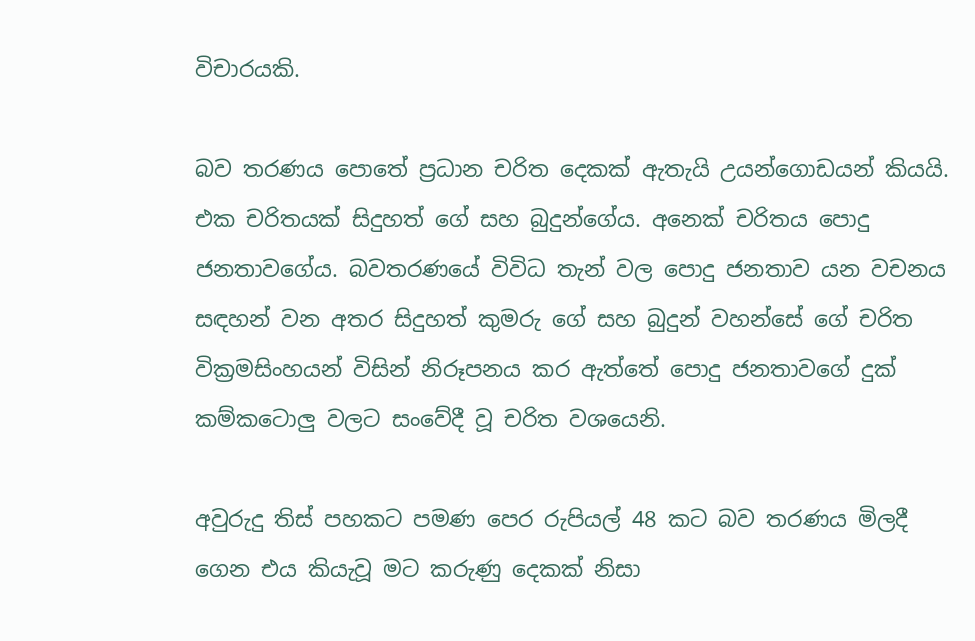විචාරයකි.

බව තරණය පොතේ ප්‍රධාන චරිත දෙකක් ඇතැයි උයන්ගොඩයන් කියයි. එක චරිතයක් සිදුහත් ගේ සහ බුදුන්ගේය. අනෙක් චරිතය පොදු ජනතාවගේය. බවතරණයේ විවිධ තැන් වල පොදු ජනතාව යන වචනය සඳහන් වන අතර සිදුහත් කුමරු ගේ සහ බුදුන් වහන්සේ ගේ චරිත වික්‍රමසිංහයන් විසින් නිරූපනය කර ඇත්තේ පොදු ජනතාවගේ දුක් කම්කටොලු වලට සංවේදී වූ චරිත වශයෙනි.

අවුරුදු තිස් පහකට පමණ පෙර රුපියල් 48 කට බව තරණය මිලදී ගෙන එය කියැවූ මට කරුණු දෙකක් නිසා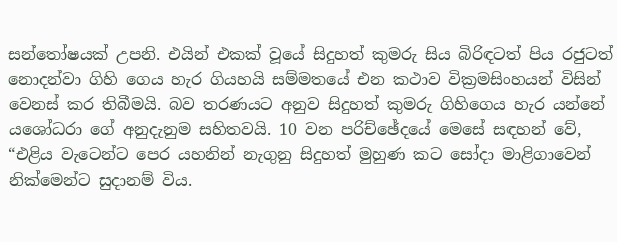සන්තෝෂයක් උපනි. එයින් එකක් වූයේ සිදුහත් කුමරු සිය බිරිඳටත් පිය රජුටත් නොදන්වා ගිහි ගෙය හැර ගියහයි සම්මතයේ එන කථාව වික්‍රමසිංහයන් විසින් වෙනස් කර තිබීමයි. බව තරණයට අනුව සිදුහත් කුමරු ගිහිගෙය හැර යන්නේ යශෝධරා ගේ අනුදැනුම සහිතවයි. 10 වන පරිච්ඡේදයේ මෙසේ සඳහන් වේ, “එළිය වැටෙන්ට පෙර යහනින් නැගුනු සිදුහත් මුහුණ කට සෝදා මාළිගාවෙන් නික්මෙන්ට සුදානම් විය.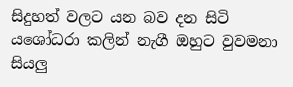සිදුහත් වලට යන බව දන සිටි යශෝධරා කලින් නැගී ඔහුට වුවමනා සියලු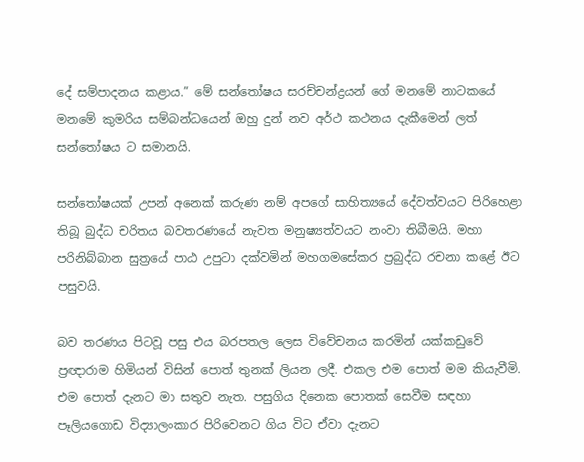දේ සම්පාදනය කළාය.” මේ සන්තෝෂය සරච්චන්ද්‍රයන් ගේ මනමේ නාටකයේ මනමේ කුමරිය සම්බන්ධයෙන් ඔහු දුන් නව අර්ථ කථනය දැකීමෙන් ලත් සන්තෝෂය ට සමානයි.

සන්තෝෂයක් උපන් අනෙක් කරුණ නම් අපගේ සාහිත්‍යයේ දේවත්වයට පිරිහෙළා තිබූ බුද්ධ චරිතය බවතරණයේ නැවත මනුෂ්‍යත්වයට නංවා තිබීමයි. මහා පරිනිබ්බාන සුත්‍රයේ පාඨ උපුටා දක්වමින් මහගමසේකර ප්‍රබුද්ධ රචනා කළේ ඊට පසුවයි.

බව තරණය පිටවූ පසු එය බරපතල ලෙස විවේචනය කරමින් යක්කඩුවේ ප්‍රඥාරාම හිමියන් විසින් පොත් තුනක් ලියන ලදී. එකල එම පොත් මම කියැවීමි. එම පොත් දැනට මා සතුව නැත. පසුගිය දිනෙක පොතක් සෙවීම සඳහා පෑලියගොඩ විද්‍යාලංකාර පිරිවෙනට ගිය විට ඒවා දැනට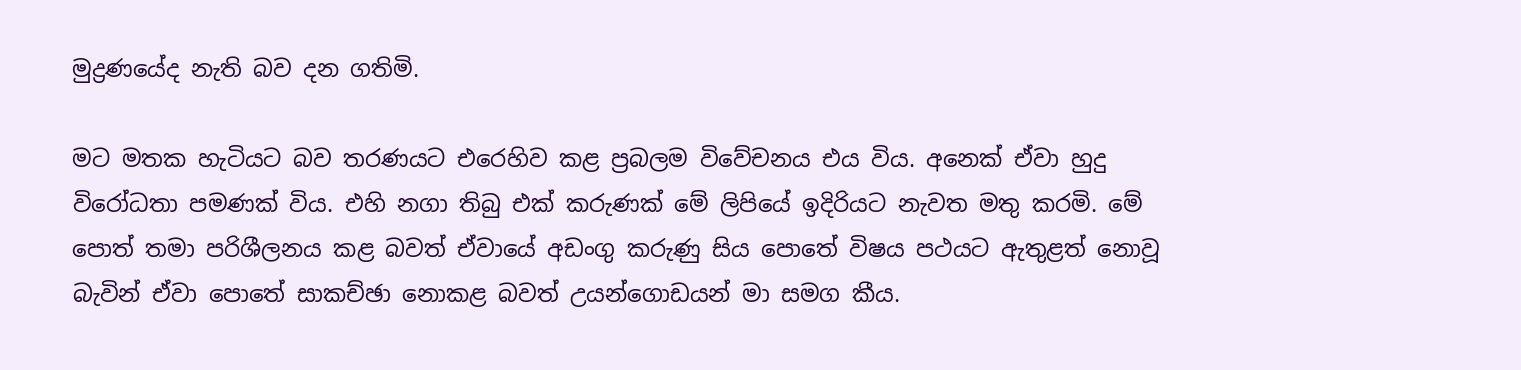මුද්‍රණයේද නැති බව දන ගතිමි.

මට මතක හැටියට බව තරණයට එරෙහිව කළ ප්‍රබලම විවේචනය එය විය. අනෙක් ඒවා හුදු විරෝධතා පමණක් විය. එහි නගා තිබු එක් කරුණක් මේ ලිපියේ ඉදිරියට නැවත මතු කරමි. මේ පොත් තමා පරිශීලනය කළ බවත් ඒවායේ අඩංගු කරුණු සිය පොතේ විෂය පථයට ඇතුළත් නොවූ බැවින් ඒවා පොතේ සාකච්ඡා නොකළ බවත් උයන්ගොඩයන් මා සමග කීය.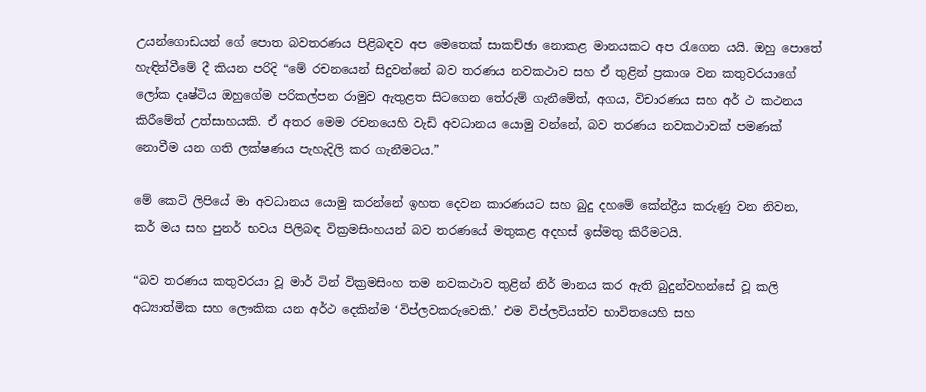උයන්ගොඩයන් ගේ පොත බවතරණය පිළිබඳව අප මෙතෙක් සාකච්ඡා නොකළ මානයකට අප රැගෙන යයි. ඔහු පොතේ හැඳින්වීමේ දී කියන පරිදි “මේ රචනයෙන් සිදුවන්නේ බව තරණය නවකථාව සහ ඒ තුළින් ප්‍රකාශ වන කතුවරයාගේ ලෝක දෘෂ්ටිය ඔහුගේම පරිකල්පන රාමුව ඇතුළත සිටගෙන තේරුම් ගැනීමේත්, අගය, විචාරණය සහ අර් ථ කථනය කිරීමේත් උත්සාහයකි. ඒ අතර මෙම රචනයෙහි වැඩි අවධානය යොමු වන්නේ, බව තරණය නවකථාවක් පමණක් නොවීම යන ගති ලක්ෂණය පැහැදිලි කර ගැනීමටය.”

මේ කෙටි ලිපියේ මා අවධානය යොමු කරන්නේ ඉහත දෙවන කාරණයට සහ බුදු දහමේ කේන්ද්‍රීය කරුණු වන නිවන, කර් මය සහ පුනර් භවය පිලිබඳ වික්‍රමසිංහයන් බව තරණයේ මතුකළ අදහස් ඉස්මතු කිරීමටයි.

“බව තරණය කතුවරයා වූ මාර් ටින් වික්‍රමසිංහ තම නවකථාව තුළින් නිර් මානය කර ඇති බුදුන්වහන්සේ වූ කලි අධ්‍යාත්මික සහ ලෞකික යන අර්ථ දෙකින්ම ‘විප්ලවකරුවෙකි.’ එම විප්ලවියත්ව භාවිතයෙහි සහ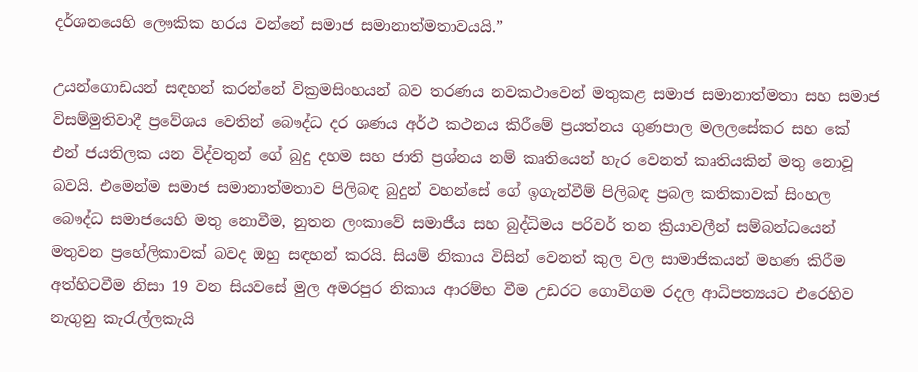දර්ශනයෙහි ලෞකික හරය වන්නේ සමාජ සමානාත්මතාවයයි.”

උයන්ගොඩයන් සඳහන් කරන්නේ වික්‍රමසිංහයන් බව තරණය නවකථාවෙන් මතුකළ සමාජ සමානාත්මතා සහ සමාජ විසම්මුතිවාදී ප්‍රවේශය වෙතින් බෞද්ධ දර ශණය අර්ථ කථනය කිරීමේ ප්‍රයත්නය ගුණපාල මලලසේකර සහ කේ එන් ජයතිලක යන විද්වතුන් ගේ බුදු දහම සහ ජාති ප්‍රශ්නය නම් කෘතියෙන් හැර වෙනත් කෘතියකින් මතු නොවූ බවයි. එමෙන්ම සමාජ සමානාත්මතාව පිලිබඳ බුදුන් වහන්සේ ගේ ඉගැන්වීම් පිලිබඳ ප්‍රබල කතිකාවක් සිංහල බෞද්ධ සමාජයෙහි මතු නොවීම, නුතන ලංකාවේ සමාජීය සහ බුද්ධිමය පරිවර් තන ක්‍රියාවලීන් සම්බන්ධයෙන් මතුවන ප්‍රහේලිකාවක් බවද ඔහු සඳහන් කරයි. සියම් නිකාය විසින් වෙනත් කුල වල සාමාජිකයන් මහණ කිරීම අත්හිටවීම නිසා 19 වන සියවසේ මුල අමරපුර නිකාය ආරම්භ වීම උඩරට ගොවිගම රදල ආධිපත්‍යයට එරෙහිව නැගුනු කැරැල්ලකැයි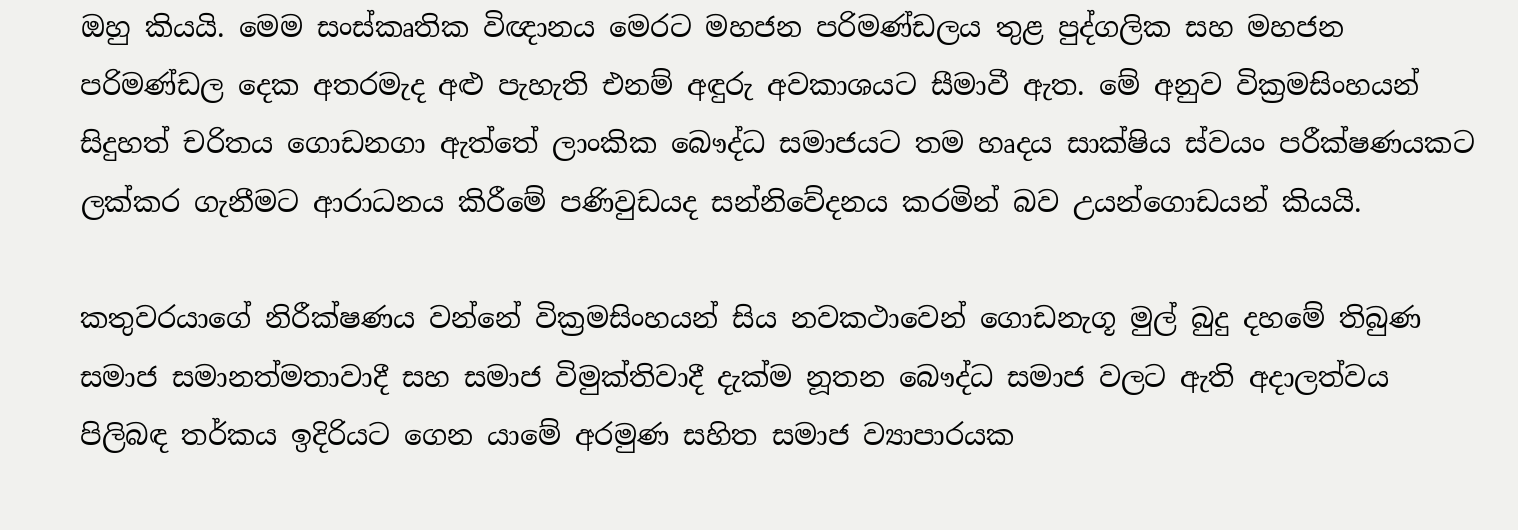ඔහු කියයි. මෙම සංස්කෘතික විඥානය මෙරට මහජන පරිමණ්ඩලය තුළ පුද්ගලික සහ මහජන පරිමණ්ඩල දෙක අතරමැද අළු පැහැති එනම් අඳුරු අවකාශයට සීමාවී ඇත. මේ අනුව වික්‍රමසිංහයන් සිදුහත් චරිතය ගොඩනගා ඇත්තේ ලාංකික බෞද්ධ සමාජයට තම හෘදය සාක්ෂිය ස්වයං පරීක්ෂණයකට ලක්කර ගැනීමට ආරාධනය කිරීමේ පණිවුඩයද සන්නිවේදනය කරමින් බව උයන්ගොඩයන් කියයි.

කතුවරයාගේ නිරීක්ෂණය වන්නේ වික්‍රමසිංහයන් සිය නවකථාවෙන් ගොඩනැගූ මුල් බුදු දහමේ තිබුණ සමාජ සමානත්මතාවාදී සහ සමාජ විමුක්තිවාදී දැක්ම නූතන බෞද්ධ සමාජ වලට ඇති අදාලත්වය පිලිබඳ තර්කය ඉදිරියට ගෙන යාමේ අරමුණ සහිත සමාජ ව්‍යාපාරයක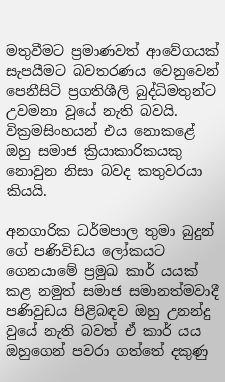මතුවීමට ප්‍රමාණවත් ආවේගයක් සැපයීමට බවතරණය වෙනුවෙන් පෙනීසිටි ප්‍රගතිශීලි බුද්ධිමතුන්ට උවමනා වූයේ නැති බවයි. වික්‍රමසිංහයන් එය නොකළේ ඔහු සමාජ ක්‍රියාකාරිකයකු නොවුන නිසා බවද කතුවරයා කියයි.

අනගාරික ධර්මපාල තුමා බුදුන් ගේ පණිවිඩය ලෝකයට ගෙනයාමේ ප්‍රමුඛ කාර් යයක් කළ නමුත් සමාජ සමානත්මවාදී පණිවුඩය පිළිබඳව ඔහු උනන්දු වුයේ නැති බවත් ඒ කාර් යය ඔහුගෙන් පවරා ගත්තේ දකුණු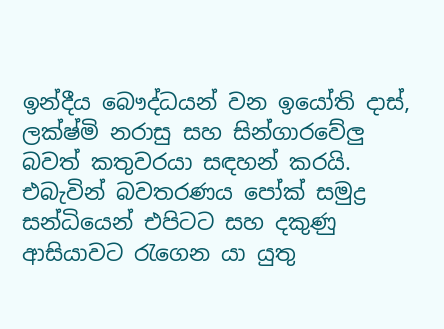ඉන්දීය බෞද්ධයන් වන ඉයෝති දාස්, ලක්ෂ්මි නරාසු සහ සින්ගාරවේලු බවත් කතුවරයා සඳහන් කරයි. එබැවින් බවතරණය පෝක් සමුද්‍ර සන්ධියෙන් එපිටට සහ දකුණු ආසියාවට රැගෙන යා යුතු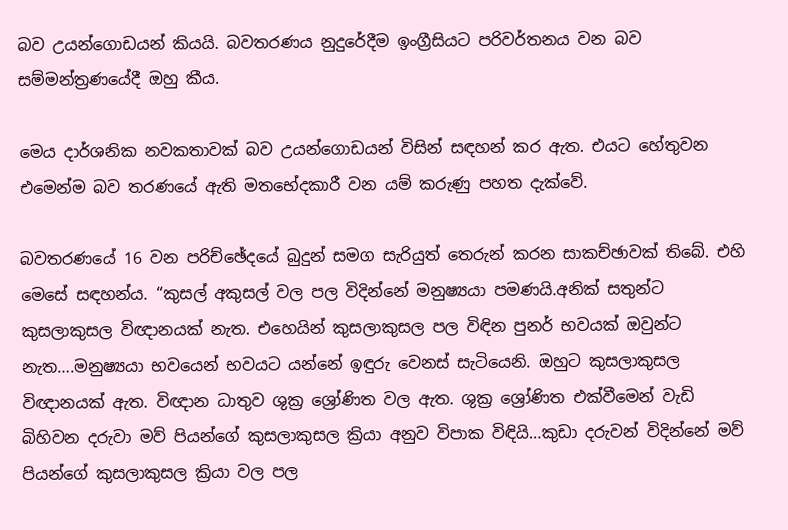බව උයන්ගොඩයන් කියයි. බවතරණය නුදුරේදීම ඉංග්‍රීසියට පරිවර්තනය වන බව සම්මන්ත්‍රණයේදී ඔහු කීය.

මෙය දාර්ශනික නවකතාවක් බව උයන්ගොඩයන් විසින් සඳහන් කර ඇත. එයට හේතුවන එමෙන්ම බව තරණයේ ඇති මතභේදකාරී වන යම් කරුණු පහත දැක්වේ.

බවතරණයේ 16 වන පරිච්ඡේදයේ බුදුන් සමග සැරියුත් තෙරුන් කරන සාකච්ඡාවක් තිබේ. එහි මෙසේ සඳහන්ය. “කුසල් අකුසල් වල පල විදින්නේ මනුෂ්‍යයා පමණයි.අනික් සතුන්ට කුසලාකුසල විඥානයක් නැත. එහෙයින් කුසලාකුසල පල විඳින පුනර් භවයක් ඔවුන්ට නැත….මනුෂ්‍යයා භවයෙන් භවයට යන්නේ ඉඳුරු වෙනස් සැටියෙනි. ඔහුට කුසලාකුසල විඥානයක් ඇත. විඥාන ධාතුව ශුක්‍ර ශ්‍රෝණිත වල ඇත. ශුක්‍ර ශ්‍රෝණිත එක්වීමෙන් වැඩි බිහිවන දරුවා මව් පියන්ගේ කුසලාකුසල ක්‍රියා අනුව විපාක විඳියි…කුඩා දරුවන් විදින්නේ මව් පියන්ගේ කුසලාකුසල ක්‍රියා වල පල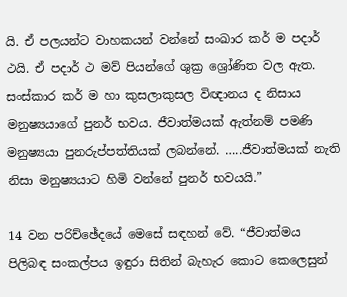යි. ඒ පලයන්ට වාහකයන් වන්නේ සංඛාර කර් ම පදාර් ථයි. ඒ පදාර් ථ මව් පියන්ගේ ශුක්‍ර ශ්‍රෝණිත වල ඇත. සංස්කාර කර් ම හා කුසලාකුසල විඥානය ද නිසාය මනුෂ්‍යයාගේ පුනර් භවය. ජීවාත්මයක් ඇත්නම් පමණි මනුෂ්‍යයා පුනරුප්පත්තියක් ලබන්නේ. …..ජීවාත්මයක් නැති නිසා මනුෂ්‍යයාට හිමි වන්නේ පුනර් භවයයි.”

14 වන පරිච්ඡේදයේ මෙසේ සඳහන් වේ. “ජීවාත්මය පිලිබඳ සංකල්පය ඉඳුරා සිතින් බැහැර කොට කෙලෙසුන්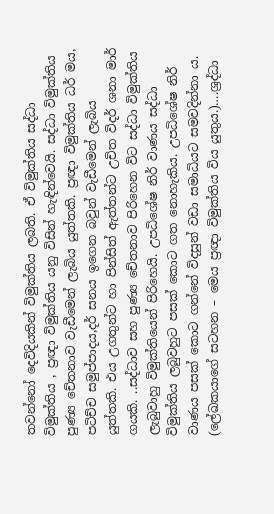තවන්නෝ දෙවිදියකින් විමුක්තිය ලබති. ඒ විමුක්තිය සද්ධා විමුක්තිය , ප්‍රඥා විමුක්තිය යනු විසින් හැඳින්වෙයි. සද්ධා විමුක්තිය පුණ්‍ය චේතනාව වැඩීමෙන් ලැබිය යුත්තකි. ප්‍රඥා විමුක්තිය ධර් මය, පටිච්ච සමුප්පාදය,දර් සනය ඉගෙන බවුන් වැඩීමෙන් ලැබිය යුත්තකි. එය උගතුන්ට හා පින්සිත් ඇත්තන්ට උචිත විදර් ශනා මාර් ගයකි. ..සද්ධාව සහ පුණ්‍ය චේතනාව පිරිහෙන විට සද්ධා විමුක්තිය ලැබුවාහු විමුක්තියෙන් පිරිහෙයි. උපධිශේෂ නිර් වාණය සද්ධා විමුක්තිය ලබුවහුට පසක් කොට ගත නොහැකිය. උපධිශේෂ නිර් වාණය පසක් කොට ගන්නේ විදසුන් වඩා සමාධියට සමවදින්නා ය. (ලේඛකයාගේ සටහන – මෙය ප්‍රඥා විමුක්තිය විය යුතුය.)….ශ්‍රද්ධා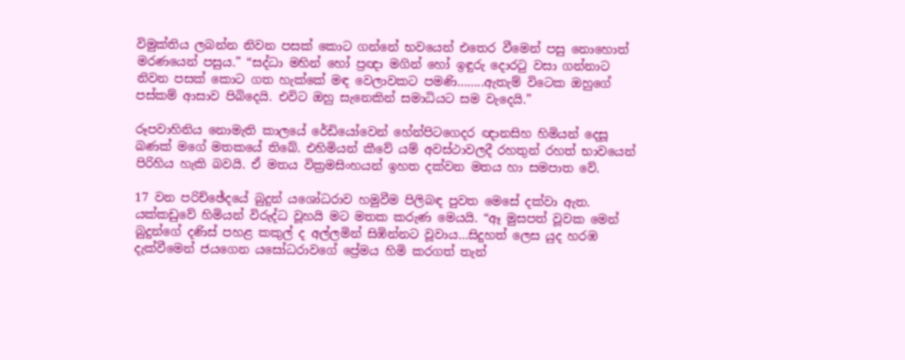විමුක්තිය ලබන්න නිවන පසක් කොට ගන්නේ භවයෙන් එතෙර වීමෙන් පසු නොහොත් මරණයෙන් පසුය.” “සද්ධා මහින් හෝ ප්‍රඥා මගින් හෝ ඉඳුරු දොරටු වසා ගන්නාට නිවන පසක් කොට ගත හැක්කේ මඳ වෙලාවකට පමණි……..ඇතැම් විටෙක ඔහුගේ පස්කම් ආසාව පිබිදෙයි. එවිට ඔහු සැනෙකින් සමාධියට සම වැදෙයි.”

රූපවාහිනිය නොමැති කාලයේ රේඩියෝවෙන් හේන්පිටගෙදර ඥානසිහ හිමියන් දෙසූ බණක් මගේ මතකයේ තිබේ. එහිමියන් කීවේ යම් අවස්ථාවලදී රහතුන් රහත් භාවයෙන් පිරිහිය හැකි බවයි. ඒ මතය වික්‍රමසිංහයන් ඉහත දක්වන මතය හා සමපාත වේ.

17 වන පරිච්ඡේදයේ බුදුන් යශෝධරාව හමුවීම පිලිබඳ පුවත මෙසේ දක්වා ඇත. යක්කඩුවේ හිමියන් විරුද්ධ වූහයි මට මතක කරුණ මෙයයි. “ඈ මුසපත් වූවක මෙන් බුදුන්ගේ දණිස් පහළ කකුල් ද අල්ලමින් සිඹින්නට වූවාය…සිදුහත් ලෙස යුද හරඹ දැක්වීමෙන් ජයගෙන යසෝධරාවගේ ප්‍රේමය හිමි කරගත් තැන්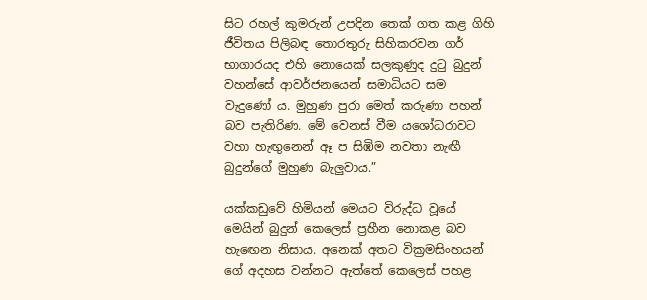සිට රහල් කුමරුන් උපදින තෙක් ගත කළ ගිහි ජීවිතය පිලිබඳ තොරතුරු සිහිකරවන ගර් භාගාරයද එහි නොයෙක් සලකුණුද දුටු බුදුන් වහන්සේ ආවර්ජනයෙන් සමාධියට සම වැදුණෝ ය. මුහුණ පුරා මෙත් කරුණා පහන් බව පැතිරිණ. මේ වෙනස් වීම යශෝධරාවට වහා හැඟුනෙන් ඈ ප සිඹිම නවතා නැඟී බුදුන්ගේ මුහුණ බැලුවාය.”

යක්කඩුවේ හිමියන් මෙයට විරුද්ධ වූයේ මෙයින් බුදුන් කෙලෙස් ප්‍රහීන නොකළ බව හැඟෙන නිසාය. අනෙක් අතට වික්‍රමසිංහයන් ගේ අදහස වන්නට ඇත්තේ කෙලෙස් පහළ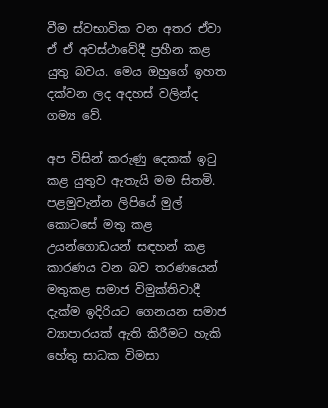වීම ස්වභාවික වන අතර ඒවා ඒ ඒ අවස්ථාවේදී ප්‍රහීන කළ යුතු බවය. මෙය ඔහුගේ ඉහත දක්වන ලද අදහස් වලින්ද ගම්‍ය වේ.

අප විසින් කරුණු දෙකක් ඉටු කළ යුතුව ඇතැයි මම සිතමි. පළමුවැන්න ලිපියේ මුල් කොටසේ මතු කළ උයන්ගොඩයන් සඳහන් කළ කාරණය වන බව තරණයෙන් මතුකළ සමාජ විමුක්තිවාදී දැක්ම ඉදිරියට ගෙනයන සමාජ ව්‍යාපාරයක් ඇති කිරීමට හැකි හේතු සාධක විමසා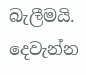බැලීමයි. දෙවැන්න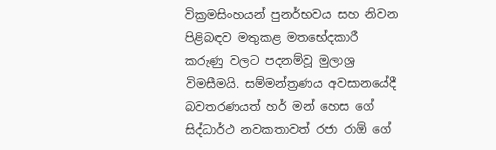වික්‍රමසිංහයන් පුනර්භවය සහ නිවන පිළිබඳව මතුකළ මතභේදකාරී කරුණු වලට පදනම්වූ මුලාශ්‍ර විමසීමයි. සම්මන්ත්‍රණය අවසානයේදී බවතරණයත් හර් මන් හෙස ගේ සිද්ධාර්ථ නවකතාවත් රජා රාඕ ගේ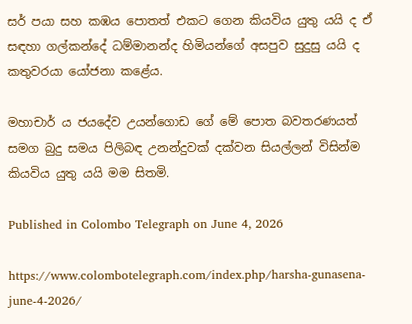සර් පයා සහ කඹය පොතත් එකට ගෙන කියවිය යුතු යයි ද ඒ සඳහා ගල්කන්දේ ධම්මානන්ද හිමියන්ගේ අසපුව සුදුසු යයි ද කතුවරයා යෝජනා කළේය.

මහාචාර් ය ජයදේව උයන්ගොඩ ගේ මේ පොත බවතරණයත් සමග බුදු සමය පිලිබඳ උනන්දුවක් දක්වන සියල්ලන් විසින්ම කියවිය යුතු යයි මම සිතමි.

Published in Colombo Telegraph on June 4, 2026

https://www.colombotelegraph.com/index.php/harsha-gunasena-june-4-2026/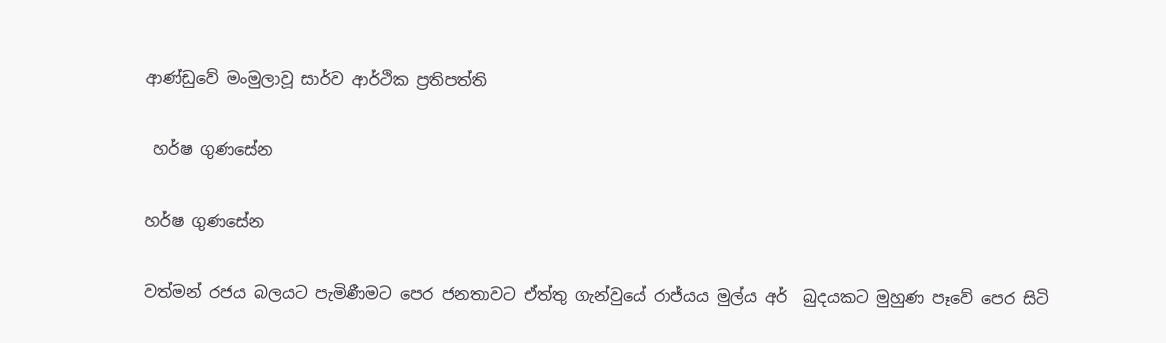ආණ්ඩුවේ මංමුලාවූ සාර්ව ආර්ථික ප්‍රතිපත්ති

 හර්ෂ ගුණසේන

හර්ෂ ගුණසේන

වත්මන් රජය බලයට පැමිණීමට පෙර ජනතාවට ඒත්තු ගැන්වුයේ රාජ්යය මුල්ය අර්  බුදයකට මුහුණ පෑවේ පෙර සිටි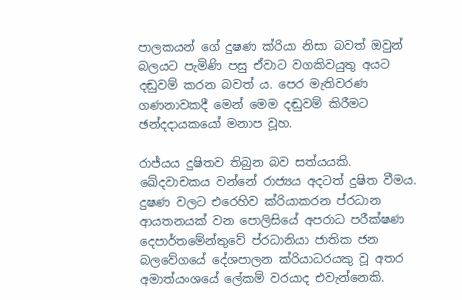පාලකයන් ගේ දුෂණ ක්රියා නිසා බවත් ඔවුන් බලයට පැමිණි පසු ඒවාට වගකිවයුතු අයට දඬුවම් කරන බවත් ය. පෙර මැතිවරණ ගණනාවකදී මෙන් මෙම දඬුවම් කිරීමට ඡන්දදායකයෝ මනාප වූහ.

රාජ්යය දුෂිතව තිබුන බව සත්යයකි. ඛේදවාචකය වන්නේ රාජ්‍යය අදටත් දුෂිත වීමය. දුෂණ වලට එරෙහිව ක්රියාකරන ප්රධාන ආයතනයක් වන පොලිසියේ අපරාධ පරීක්ෂණ දෙපාර්තමේන්තුවේ ප්රධානියා ජාතික ජන බලවේගයේ දේශපාලන ක්රියාධරයකු වූ අතර  අමාත්යංශයේ ලේකම් වරයාද එවැන්නෙකි.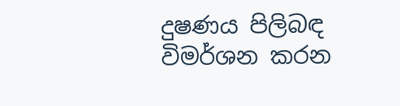දුෂණය පිලිබඳ විමර්ශන කරන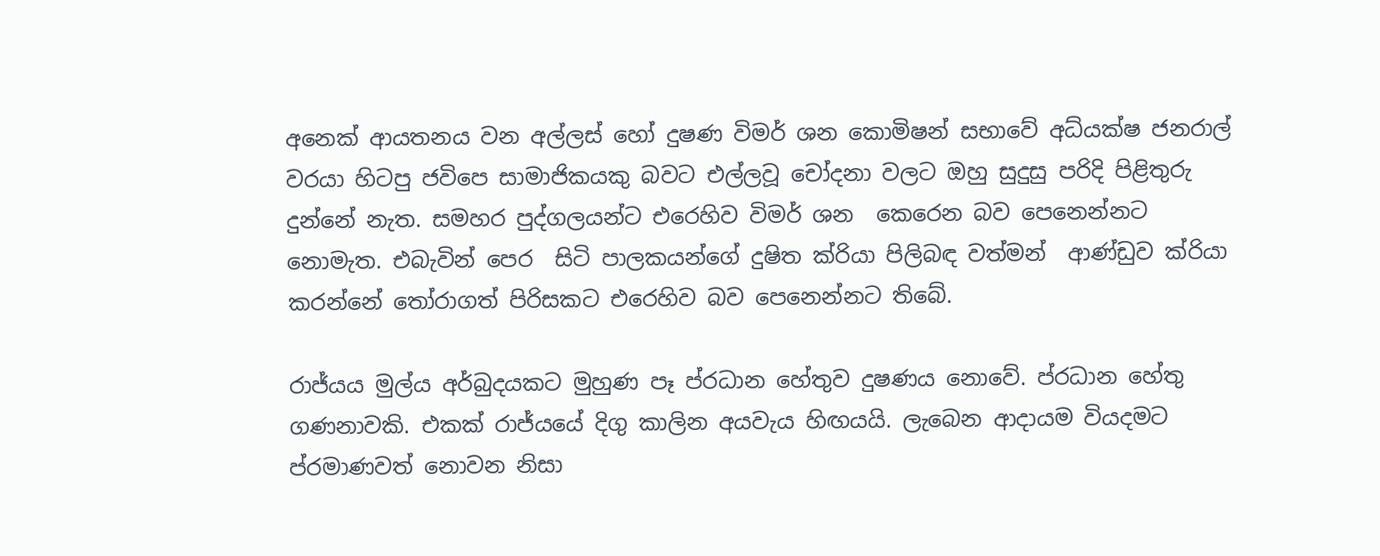අනෙක් ආයතනය වන අල්ලස් හෝ දුෂණ විමර් ශන කොමිෂන් සභාවේ අධ්යක්ෂ ජනරාල් වරයා හිටපු ජවිපෙ සාමාජිකයකු බවට එල්ලවූ චෝදනා වලට ඔහු සුදුසු පරිදි පිළිතුරු දුන්නේ නැත. සමහර පුද්ගලයන්ට එරෙහිව විමර් ශන  කෙරෙන බව පෙනෙන්නට නොමැත. එබැවින් පෙර  සිටි පාලකයන්ගේ දුෂිත ක්රියා පිලිබඳ වත්මන්  ආණ්ඩුව ක්රියා කරන්නේ තෝරාගත් පිරිසකට එරෙහිව බව පෙනෙන්නට තිබේ.

රාජ්යය මුල්ය අර්බුදයකට මුහුණ පෑ ප්රධාන හේතුව දුෂණය නොවේ. ප්රධාන හේතු ගණනාවකි. එකක් රාජ්යයේ දිගු කාලින අයවැය හිඟයයි. ලැබෙන ආදායම වියදමට ප්රමාණවත් නොවන නිසා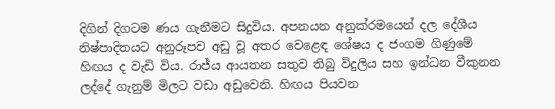දිගින් දිගටම ණය ගැනීමට සිදුවිය. අපනයන අනුක්රමයෙන් දල දේශීය නිෂ්පාදිතයට අනුරූපව අඩු වූ අතර වෙළෙඳ ශේෂය ද ජංගම ගිණුමේ හිඟය ද වැඩි විය. රාජ්ය ආයතන සතුව තිබු විදුලිය සහ ඉන්ධන වීකුනන ලද්දේ ගැනුම් මිලට වඩා අඩුවෙනි. හිඟය පියවන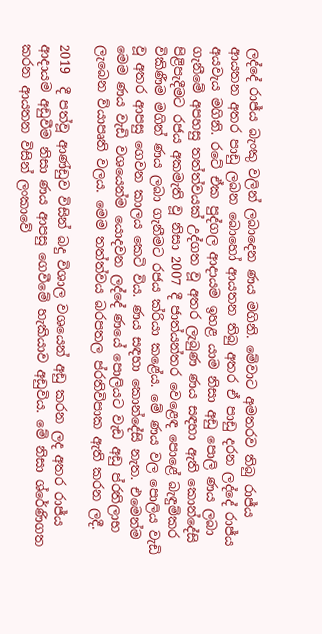ලද්දේ රාජ්ය බැංකු වලින් ලබාදෙන ණය මගිනි. මේවාට අමතරව තිබු රාජ්ය ආයතන අතර පාඩු ලබන බොහෝ ආයතන තිබු අතර ඒ පාඩු දරන ලද්දේ රාජ්ය අයවැය මගිනි. රටේ ඒක පුද්ගල ආදායම ඉහළ යාම නිසා අඩු පොලි ණය ලබා ගැනීමේ අපහසු තත්ත්වයක් උද්ගත වූ අතර ලැබුණ ණය සඳහා ඇති කොන්දේසි පිළිපැදීමට රජය අකමැති වූ නිසා 2007 දී ජාත්යන්තර වෙළෙඳ පොළේ බැඳුම්කර විකිණීම මගින් ණය ලබා ගැනීමට රජය ක්රියා කළේය. මේ ණය වල පොලිය වැඩි වූ අතර ආපසු ගෙවන කාලය කෙටි විය. ණය සඳහා කොන්දේසි නැත. එමෙන්ම මෙම ණය වැඩි වශයෙන්ම යොදවන ලද්දේ ණයේ පොලියට වැඩ අඩු ප්රතිලාභ ලැබෙන ව්යාපෘති වලය. මෙම තත්ත්වය බරපතල ප්රතිවිපාක ඇති කරන ලදී.

2019  දී පත්වූ ආණ්ඩුව විසින් බදු විශාල වශයෙන් අඩු කරන ලද අතර රාජ්ය ආදායම අඩුවීම නිසා ණය ආපසු ගෙවීමේ හැකියාව අඩුවිය. මේ නිසා ශ්රේණිගත කරන ආයතන විසින් ලංකාවේ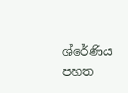ශ්රේණිය පහත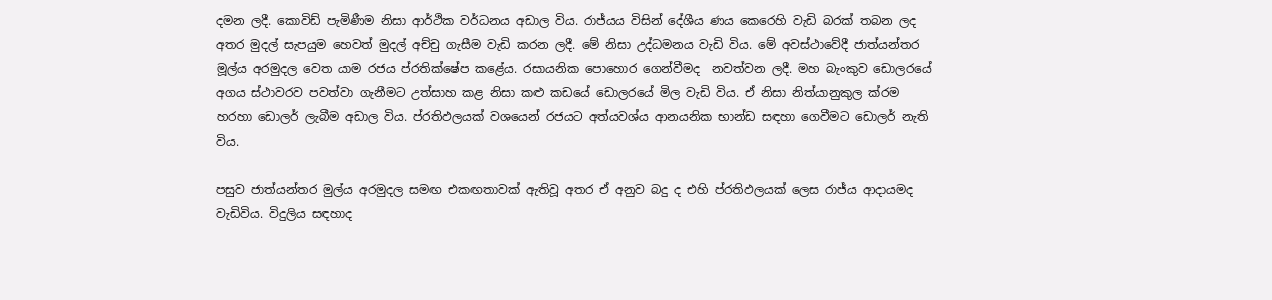දමන ලදී. කොවිඩ් පැමිණීම නිසා ආර්ථික වර්ධනය අඩාල විය. රාජ්යය විසින් දේශීය ණය කෙරෙහි වැඩි බරක් තබන ලද අතර මුදල් සැපයුම හෙවත් මුදල් අච්චු ගැසීම වැඩි කරන ලදී. මේ නිසා උද්ධමනය වැඩි විය. මේ අවස්ථාවේදී ජාත්යන්තර මූල්ය අරමුදල වෙත යාම රජය ප්රතික්ෂේප කළේය. රසායනික පොහොර ගෙන්වීමද  නවත්වන ලදී. මහ බැංකුව ඩොලරයේ අගය ස්ථාවරව පවත්වා ගැනීමට උත්සාහ කළ නිසා කළු කඩයේ ඩොලරයේ මිල වැඩි විය. ඒ නිසා නිත්යානුකුල ක්රම හරහා ඩොලර් ලැබීම අඩාල විය. ප්රතිඵලයක් වශයෙන් රජයට අත්යවශ්ය ආනයනික භාන්ඩ සඳහා ගෙවීමට ඩොලර් නැති විය.

පසුව ජාත්යන්තර මුල්ය අරමුදල සමඟ එකඟතාවක් ඇතිවූ අතර ඒ අනුව බදු ද එහි ප්රතිඵලයක් ලෙස රාජ්ය ආදායමද වැඩිවිය. විදුලිය සඳහාද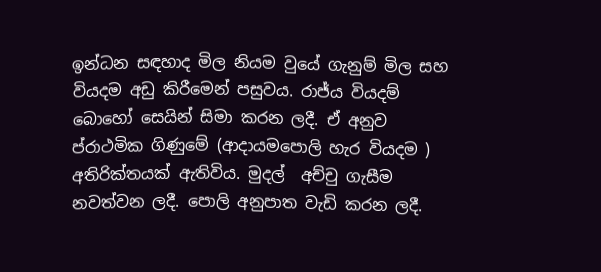ඉන්ධන සඳහාද මිල නියම වුයේ ගැනුම් මිල සහ වියදම අඩු කිරීමෙන් පසුවය. රාජ්ය වියදම් බොහෝ සෙයින් සිමා කරන ලදී. ඒ අනුව ප්රාථමික ගිණුමේ (ආදායමපොලි හැර වියදම ) අතිරික්තයක් ඇතිවිය. මුදල්  අච්චු ගැසීම නවත්වන ලදී. පොලි අනුපාත වැඩි කරන ලදී.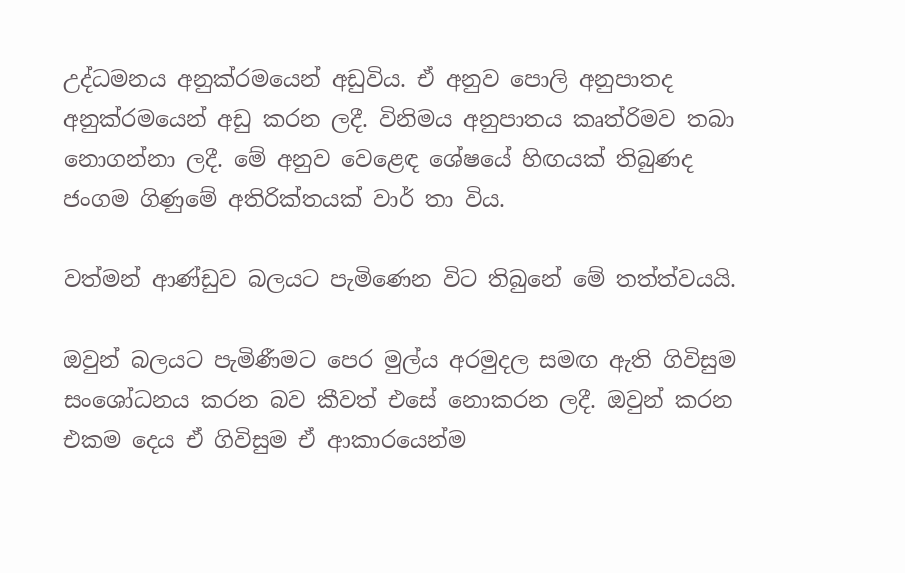උද්ධමනය අනුක්රමයෙන් අඩුවිය. ඒ අනුව පොලි අනුපාතද අනුක්රමයෙන් අඩු කරන ලදී. විනිමය අනුපාතය කෘත්රිමව තබා නොගන්නා ලදී. මේ අනුව වෙළෙඳ ශේෂයේ හිඟයක් තිබුණද ජංගම ගිණුමේ අතිරික්තයක් වාර් තා විය.

වත්මන් ආණ්ඩුව බලයට පැමිණෙන විට තිබුනේ මේ තත්ත්වයයි.

ඔවුන් බලයට පැමිණීමට පෙර මුල්ය අරමුදල සමඟ ඇති ගිවිසුම සංශෝධනය කරන බව කීවත් එසේ නොකරන ලදී. ඔවුන් කරන එකම දෙය ඒ ගිවිසුම ඒ ආකාරයෙන්ම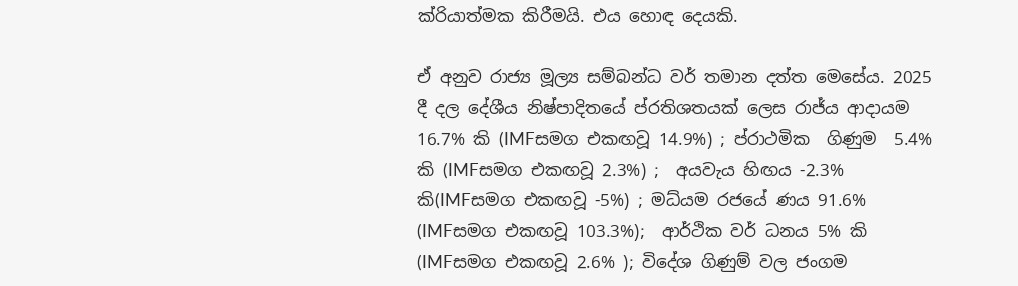ක්රියාත්මක කිරීමයි. එය හොඳ දෙයකි.

ඒ අනුව රාජ්‍ය මූල්‍ය සම්බන්ධ වර් තමාන දත්ත මෙසේය. 2025 දී දල දේශීය නිෂ්පාදිතයේ ප්රතිශතයක් ලෙස රාජ්ය ආදායම 16.7% කි (IMFසමග එකඟවූ 14.9%) ; ප්රාථමික  ගිණුම  5.4% කි (IMFසමග එකඟවූ 2.3%) ;  අයවැය හිඟය -2.3% කි(IMFසමග එකඟවූ -5%) ; මධ්යම රජයේ ණය 91.6% (IMFසමග එකඟවූ 103.3%);  ආර්ථික වර් ධනය 5% කි (IMFසමග එකඟවූ 2.6% ); විදේශ ගිණුම් වල ජංගම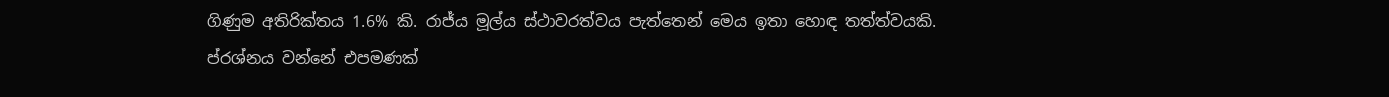ගිණුම අතිරික්තය 1.6% කි. රාජ්ය මූල්ය ස්ථාවරත්වය පැත්තෙන් මෙය ඉතා හොඳ තත්ත්වයකි. ප්රශ්නය වන්නේ එපමණක්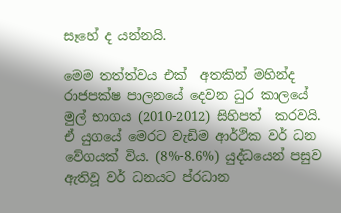සෑහේ ද යන්නයි.

මෙම තත්ත්වය එක්  අතකින් මහින්ද රාජපක්ෂ පාලනයේ දෙවන ධුර කාලයේ මුල් භාගය (2010-2012) සිහිපත්  කරවයි. ඒ යුගයේ මෙරට වැඩිම ආර්ථික වර් ධන වේගයක් විය. (8%-8.6%) යුද්ධයෙන් පසුව ඇතිවූ වර් ධනයට ප්රධාන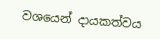වශයෙන් දායකත්වය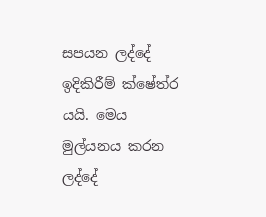සපයන ලද්දේ ඉදිකිරීම් ක්ෂේත්ර යයි. මෙය මුල්යනය කරන ලද්දේ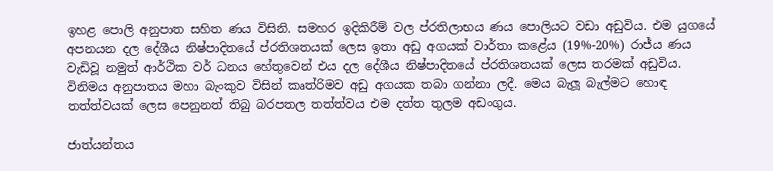ඉහළ පොලි අනුපාත සහිත ණය විසිනි. සමහර ඉදිකිරීම් වල ප්රතිලාභය ණය පොලියට වඩා අඩුවිය. එම යුගයේ අපනයන දල දේශීය නිෂ්පාදිතයේ ප්රතිශතයක් ලෙස ඉතා අඩු අගයක් වාර්තා කළේය (19%-20%) රාජ්ය ණය වැඩිවූ නමුත් ආර්ථික වර් ධනය හේතුවෙන් එය දල දේශීය නිෂ්පාදිතයේ ප්රතිශතයක් ලෙස තරමක් අඩුවිය. විනිමය අනුපාතය මහා බැංකුව විසින් කෘත්රිමව අඩු අගයක තබා ගන්නා ලදී. මෙය බැලූ බැල්මට හොඳ තත්ත්වයක් ලෙස පෙනුනත් තිබු බරපතල තත්ත්වය එම දත්ත තුලම අඩංගුය.

ජාත්යන්තය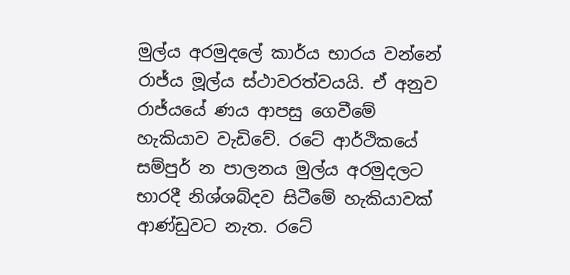මුල්ය අරමුදලේ කාර්ය භාරය වන්නේ රාජ්ය මූල්ය ස්ථාවරත්වයයි. ඒ අනුව රාජ්යයේ ණය ආපසු ගෙවීමේ හැකියාව වැඩිවේ. රටේ ආර්ථිකයේ සම්පුර් න පාලනය මුල්ය අරමුදලට භාරදී නිශ්ශබ්දව සිටීමේ හැකියාවක් ආණ්ඩුවට නැත. රටේ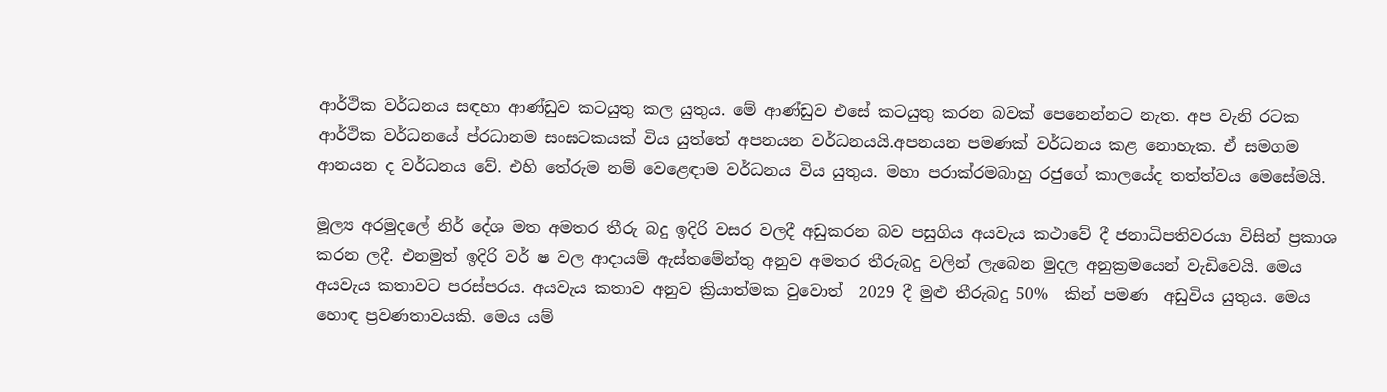ආර්ථික වර්ධනය සඳහා ආණ්ඩුව කටයුතු කල යුතුය. මේ ආණ්ඩුව එසේ කටයුතු කරන බවක් පෙනෙන්නට නැත. අප වැනි රටක ආර්ථික වර්ධනයේ ප්රධානම සංඝටකයක් විය යුත්තේ අපනයන වර්ධනයයි.අපනයන පමණක් වර්ධනය කළ නොහැක. ඒ සමගම ආනයන ද වර්ධනය වේ. එහි තේරුම නම් වෙළෙඳාම වර්ධනය විය යුතුය. මහා පරාක්රමබාහු රජුගේ කාලයේද තත්ත්වය මෙසේමයි.

මූල්‍ය අරමුදලේ නිර් දේශ මත අමතර තීරු බදු ඉදිරි වසර වලදී අඩුකරන බව පසුගිය අයවැය කථාවේ දී ජනාධිපතිවරයා විසින් ප්‍රකාශ කරන ලදී. එනමුත් ඉදිරි වර් ෂ වල ආදායම් ඇස්තමේන්තු අනුව අමතර තීරුබදු වලින් ලැබෙන මුදල අනුක්‍රමයෙන් වැඩිවෙයි. මෙය අයවැය කතාවට පරස්පරය. අයවැය කතාව අනුව ක්‍රියාත්මක වුවොත්  2029 දී මුළු තීරුබදු 50%  කින් පමණ  අඩුවිය යුතුය. මෙය හොඳ ප්‍රවණතාවයකි. මෙය යම්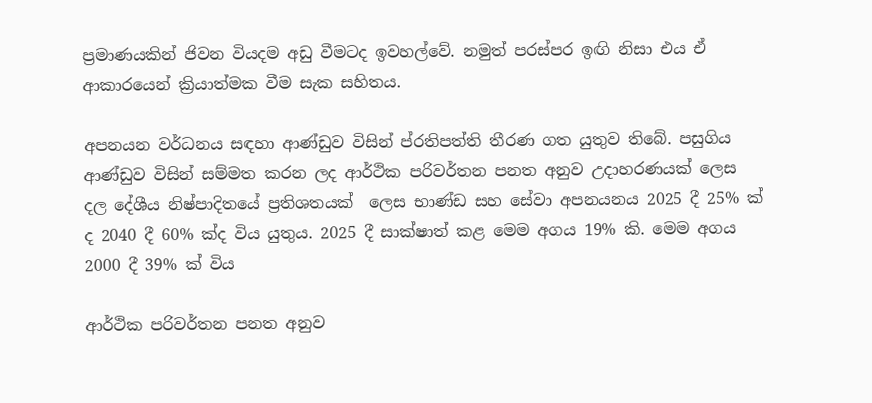ප්‍රමාණයකින් ජිවන වියදම අඩු වීමටද ඉවහල්වේ. නමුත් පරස්පර ඉඟි නිසා එය ඒ ආකාරයෙන් ක්‍රියාත්මක වීම සැක සහිතය.

අපනයන වර්ධනය සඳහා ආණ්ඩුව විසින් ප්රතිපත්ති තීරණ ගත යුතුව තිබේ. පසුගිය ආණ්ඩුව විසින් සම්මත කරන ලද ආර්ථික පරිවර්තන පනත අනුව උදාහරණයක් ලෙස  දල දේශීය නිෂ්පාදිතයේ ප්‍රතිශතයක්  ලෙස භාණ්ඩ සහ සේවා අපනයනය 2025 දී 25% ක් ද 2040 දී 60% ක්ද විය යුතුය. 2025 දී සාක්ෂාත් කළ මෙම අගය 19% කි. මෙම අගය 2000 දී 39% ක් විය

ආර්ථික පරිවර්තන පනත අනුව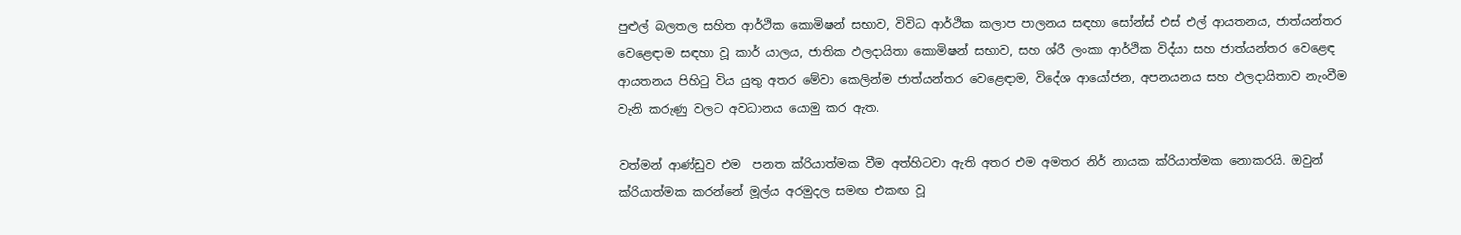පුළුල් බලතල සහිත ආර්ථික කොමිෂන් සභාව, විවිධ ආර්ථික කලාප පාලනය සඳහා සෝන්ස් එස් එල් ආයතනය, ජාත්යන්තර වෙළෙඳාම සඳහා වූ කාර් යාලය, ජාතික ඵලදායිතා කොමිෂන් සභාව, සහ ශ්රී ලංකා ආර්ථික විද්යා සහ ජාත්යන්තර වෙළෙඳ ආයතනය පිහිටු විය යුතු අතර මේවා කෙලින්ම ජාත්යන්තර වෙළෙඳාම, විදේශ ආයෝජන, අපනයනය සහ ඵලදායිතාව නැංවීම වැනි කරුණු වලට අවධානය යොමු කර ඇත.

වත්මන් ආණ්ඩුව එම  පනත ක්රියාත්මක වීම අත්හිටවා ඇති අතර එම අමතර නිර් නායක ක්රියාත්මක නොකරයි. ඔවුන් ක්රියාත්මක කරන්නේ මූල්ය අරමුදල සමඟ එකඟ වූ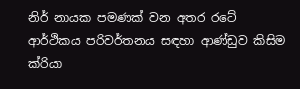නිර් නායක පමණක් වන අතර රටේ ආර්ථිකය පරිවර්තනය සඳහා ආණ්ඩුව කිසිම ක්රියා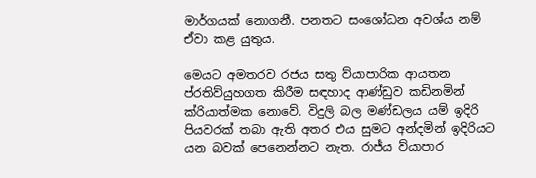මාර්ගයක් නොගනී. පනතට සංශෝධන අවශ්ය නම් ඒවා කළ යුතුය.

මෙයට අමතරව රජය සතු ව්යාපාරික ආයතන ප්රතිව්යුහගත කිරීම සඳහාද ආණ්ඩුව කඩිනමින් ක්රියාත්මක නොවේ. විදුලි බල මණ්ඩලය යම් ඉදිරි පියවරක් තබා ඇති අතර එය සුමට අන්දමින් ඉදිරියට යන බවක් පෙනෙන්නට නැත. රාජ්ය ව්යාපාර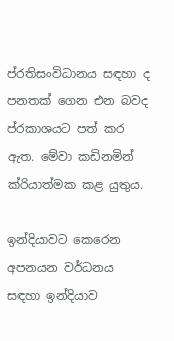ප්රතිසංවිධානය සඳහා ද පනතක් ගෙන එන බවද ප්රකාශයට පත් කර ඇත. මේවා කඩිනමින් ක්රියාත්මක කළ යුතුය.

ඉන්දියාවට කෙරෙන අපනයන වර්ධනය සඳහා ඉන්දියාව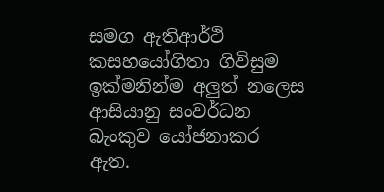සමග ඇතිආර්ථි කසහයෝගිතා ගිවිසුම ඉක්මනින්ම අලුත් නලෙස ආසියානු සංවර්ධන බැංකුව යෝජනාකර ඇත.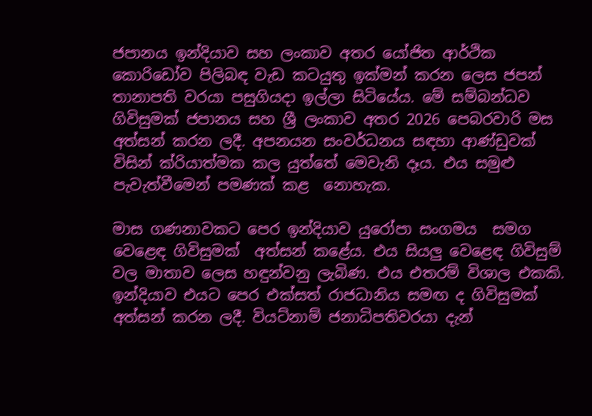ජපානය ඉන්දියාව සහ ලංකාව අතර යෝජිත ආර්ථික කොරිඩෝව පිලිබඳ වැඩ කටයුතු ඉක්මන් කරන ලෙස ජපන් තානාපති වරයා පසුගියදා ඉල්ලා සිටියේය. මේ සම්බන්ධව ගිවිසුමක් ජපානය සහ ශ්‍රී ලංකාව අතර 2026 පෙබරවාරි මස අත්සන් කරන ලදී. අපනයන සංවර්ධනය සඳහා ආණ්ඩුවක් විසින් ක්රියාත්මක කල යුත්තේ මෙවැනි දෑය. එය සමුළු පැවැත්වීමෙන් පමණක් කළ  නොහැක.

මාස ගණනාවකට පෙර ඉන්දියාව යුරෝපා සංගමය  සමග වෙළෙඳ ගිවිසුමක්  අත්සන් කළේය. එය සියලු වෙළෙඳ ගිවිසුම් වල මාතාව ලෙස හඳුන්වනු ලැබිණ. එය එතරම් විශාල එකකි. ඉන්දියාව එයට පෙර එක්සත් රාජධානිය සමඟ ද ගිවිසුමක් අත්සන් කරන ලදී. වියට්නාම් ජනාධිපතිවරයා දැන්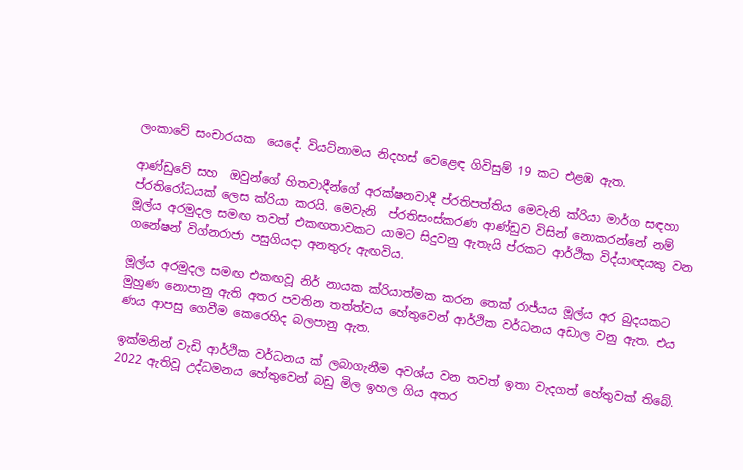ලංකාවේ සංචාරයක  යෙදේ. වියට්නාමය නිදහස් වෙළෙඳ ගිවිසුම් 19 කට එළඹ ඇත.

ආණ්ඩුවේ සහ  ඔවුන්ගේ හිතවාදීන්ගේ අරක්ෂනවාදී ප්රතිපත්තිය මෙවැනි ක්රියා මාර්ග සඳහා ප්රතිරෝධයක් ලෙස ක්රියා කරයි. මෙවැනි  ප්රතිසංස්කරණ ආණ්ඩුව විසින් නොකරන්නේ නම් මූල්ය අරමුදල සමඟ තවත් එකඟතාවකට යාමට සිදුවනු ඇතැයි ප්රකට ආර්ථික විද්යාඥයකු වන ගනේෂන් විග්නරාජා පසුගියදා අනතුරු ඇඟවිය.

මූල්ය අරමුදල සමඟ එකඟවූ නිර් නායක ක්රියාත්මක කරන තෙක් රාජ්යය මූල්ය අර බුදයකට මුහුණ නොපානු ඇති අතර පවතින තත්ත්වය හේතුවෙන් ආර්ථික වර්ධනය අඩාල වනු ඇත. එය ණය ආපසු ගෙවීම කෙරෙහිද බලපානු ඇත.

ඉක්මනින් වැඩි ආර්ථික වර්ධනය ක් ලබාගැනීම අවශ්ය වන තවත් ඉතා වැදගත් හේතුවක් තිබේ. 2022 ඇතිවූ උද්ධමනය හේතුවෙන් බඩු මිල ඉහල ගිය අතර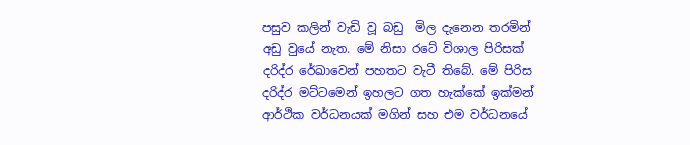පසුව කලින් වැඩි වූ බඩු  මිල දැනෙන තරමින් අඩු වුයේ නැත. මේ නිසා රටේ විශාල පිරිසක් දරිද්ර රේඛාවෙන් පහතට වැටී තිබේ. මේ පිරිස දරිද්ර මට්ටමෙන් ඉහලට ගත හැක්කේ ඉක්මන් ආර්ථික වර්ධනයක් මගින් සහ එම වර්ධනයේ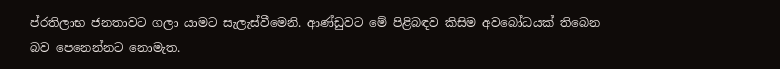ප්රතිලාභ ජනතාවට ගලා යාමට සැලැස්වීමෙනි. ආණ්ඩුවට මේ පිළිබඳව කිසිම අවබෝධයක් තිබෙන බව පෙනෙන්නට නොමැත.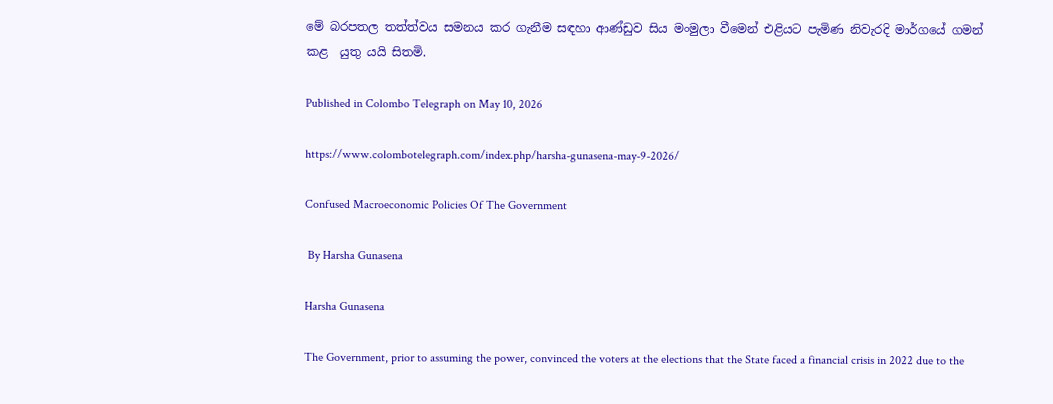මේ බරපතල තත්ත්වය සමනය කර ගැනීම සඳහා ආණ්ඩුව සිය මංමුලා වීමෙන් එළියට පැමිණ නිවැරදි මාර්ගයේ ගමන් කළ  යුතු යයි සිතමි.

Published in Colombo Telegraph on May 10, 2026

https://www.colombotelegraph.com/index.php/harsha-gunasena-may-9-2026/

Confused Macroeconomic Policies Of The Government

 By Harsha Gunasena

Harsha Gunasena

The Government, prior to assuming the power, convinced the voters at the elections that the State faced a financial crisis in 2022 due to the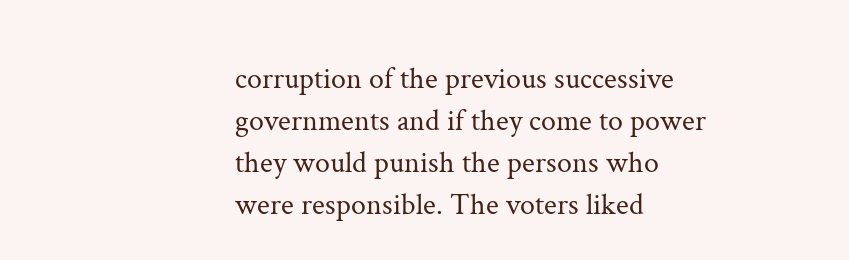corruption of the previous successive governments and if they come to power they would punish the persons who were responsible. The voters liked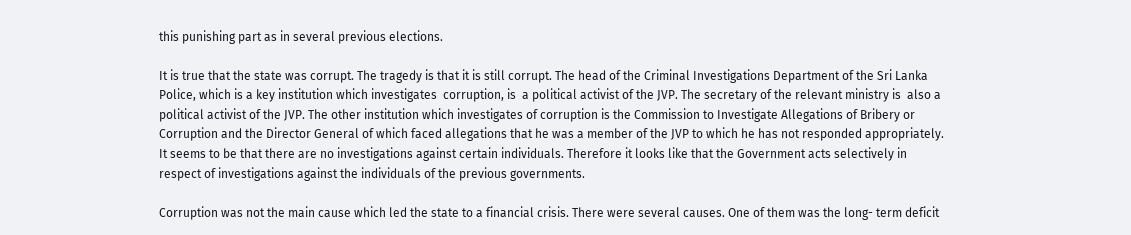this punishing part as in several previous elections.

It is true that the state was corrupt. The tragedy is that it is still corrupt. The head of the Criminal Investigations Department of the Sri Lanka Police, which is a key institution which investigates  corruption, is  a political activist of the JVP. The secretary of the relevant ministry is  also a political activist of the JVP. The other institution which investigates of corruption is the Commission to Investigate Allegations of Bribery or Corruption and the Director General of which faced allegations that he was a member of the JVP to which he has not responded appropriately. It seems to be that there are no investigations against certain individuals. Therefore it looks like that the Government acts selectively in respect of investigations against the individuals of the previous governments.

Corruption was not the main cause which led the state to a financial crisis. There were several causes. One of them was the long- term deficit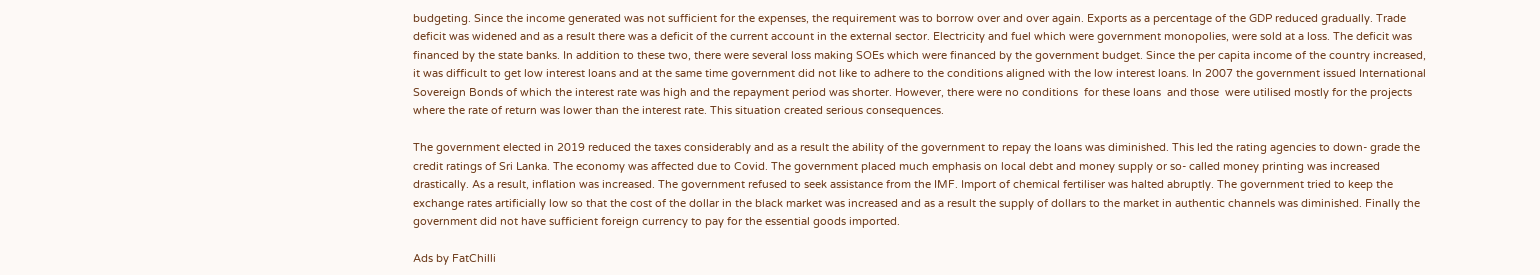budgeting. Since the income generated was not sufficient for the expenses, the requirement was to borrow over and over again. Exports as a percentage of the GDP reduced gradually. Trade deficit was widened and as a result there was a deficit of the current account in the external sector. Electricity and fuel which were government monopolies, were sold at a loss. The deficit was financed by the state banks. In addition to these two, there were several loss making SOEs which were financed by the government budget. Since the per capita income of the country increased, it was difficult to get low interest loans and at the same time government did not like to adhere to the conditions aligned with the low interest loans. In 2007 the government issued International Sovereign Bonds of which the interest rate was high and the repayment period was shorter. However, there were no conditions  for these loans  and those  were utilised mostly for the projects where the rate of return was lower than the interest rate. This situation created serious consequences.

The government elected in 2019 reduced the taxes considerably and as a result the ability of the government to repay the loans was diminished. This led the rating agencies to down- grade the credit ratings of Sri Lanka. The economy was affected due to Covid. The government placed much emphasis on local debt and money supply or so- called money printing was increased drastically. As a result, inflation was increased. The government refused to seek assistance from the IMF. Import of chemical fertiliser was halted abruptly. The government tried to keep the exchange rates artificially low so that the cost of the dollar in the black market was increased and as a result the supply of dollars to the market in authentic channels was diminished. Finally the government did not have sufficient foreign currency to pay for the essential goods imported.

Ads by FatChilli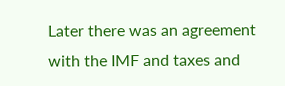Later there was an agreement with the IMF and taxes and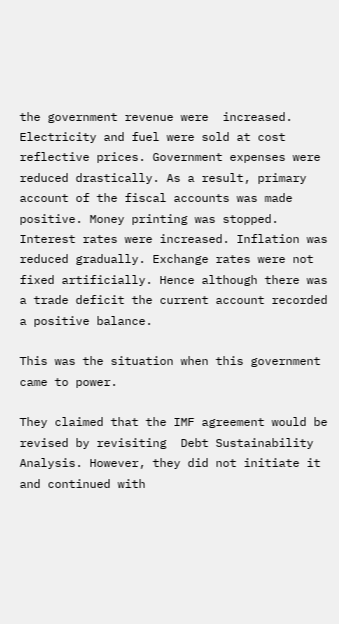the government revenue were  increased. Electricity and fuel were sold at cost reflective prices. Government expenses were reduced drastically. As a result, primary account of the fiscal accounts was made positive. Money printing was stopped. Interest rates were increased. Inflation was reduced gradually. Exchange rates were not fixed artificially. Hence although there was a trade deficit the current account recorded a positive balance.

This was the situation when this government came to power.

They claimed that the IMF agreement would be revised by revisiting  Debt Sustainability Analysis. However, they did not initiate it and continued with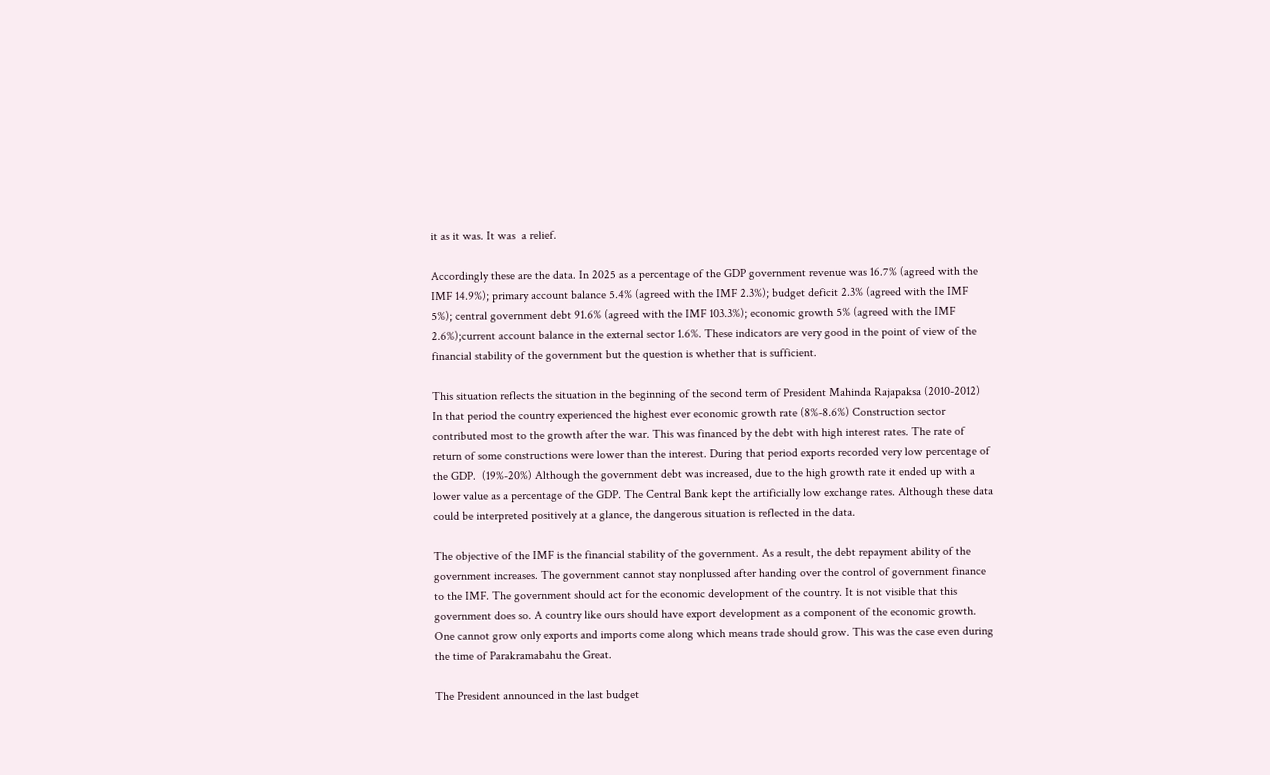it as it was. It was  a relief.

Accordingly these are the data. In 2025 as a percentage of the GDP government revenue was 16.7% (agreed with the IMF 14.9%); primary account balance 5.4% (agreed with the IMF 2.3%); budget deficit 2.3% (agreed with the IMF 5%); central government debt 91.6% (agreed with the IMF 103.3%); economic growth 5% (agreed with the IMF 2.6%);current account balance in the external sector 1.6%. These indicators are very good in the point of view of the financial stability of the government but the question is whether that is sufficient.

This situation reflects the situation in the beginning of the second term of President Mahinda Rajapaksa (2010-2012) In that period the country experienced the highest ever economic growth rate (8%-8.6%) Construction sector contributed most to the growth after the war. This was financed by the debt with high interest rates. The rate of return of some constructions were lower than the interest. During that period exports recorded very low percentage of the GDP.  (19%-20%) Although the government debt was increased, due to the high growth rate it ended up with a lower value as a percentage of the GDP. The Central Bank kept the artificially low exchange rates. Although these data could be interpreted positively at a glance, the dangerous situation is reflected in the data.

The objective of the IMF is the financial stability of the government. As a result, the debt repayment ability of the government increases. The government cannot stay nonplussed after handing over the control of government finance to the IMF. The government should act for the economic development of the country. It is not visible that this government does so. A country like ours should have export development as a component of the economic growth. One cannot grow only exports and imports come along which means trade should grow. This was the case even during the time of Parakramabahu the Great.

The President announced in the last budget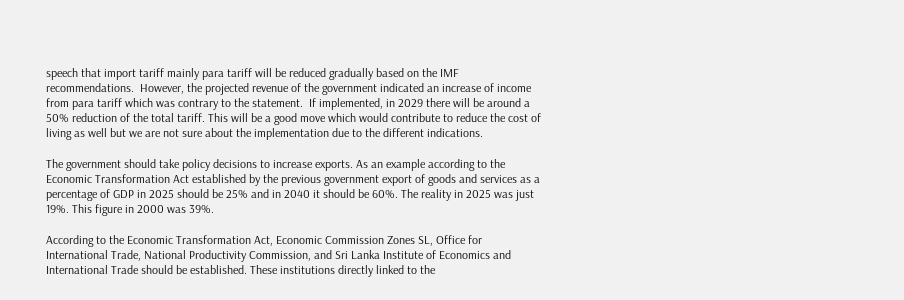speech that import tariff mainly para tariff will be reduced gradually based on the IMF recommendations.  However, the projected revenue of the government indicated an increase of income from para tariff which was contrary to the statement.  If implemented, in 2029 there will be around a 50% reduction of the total tariff. This will be a good move which would contribute to reduce the cost of living as well but we are not sure about the implementation due to the different indications.

The government should take policy decisions to increase exports. As an example according to the Economic Transformation Act established by the previous government export of goods and services as a percentage of GDP in 2025 should be 25% and in 2040 it should be 60%. The reality in 2025 was just 19%. This figure in 2000 was 39%.

According to the Economic Transformation Act, Economic Commission Zones SL, Office for International Trade, National Productivity Commission, and Sri Lanka Institute of Economics and International Trade should be established. These institutions directly linked to the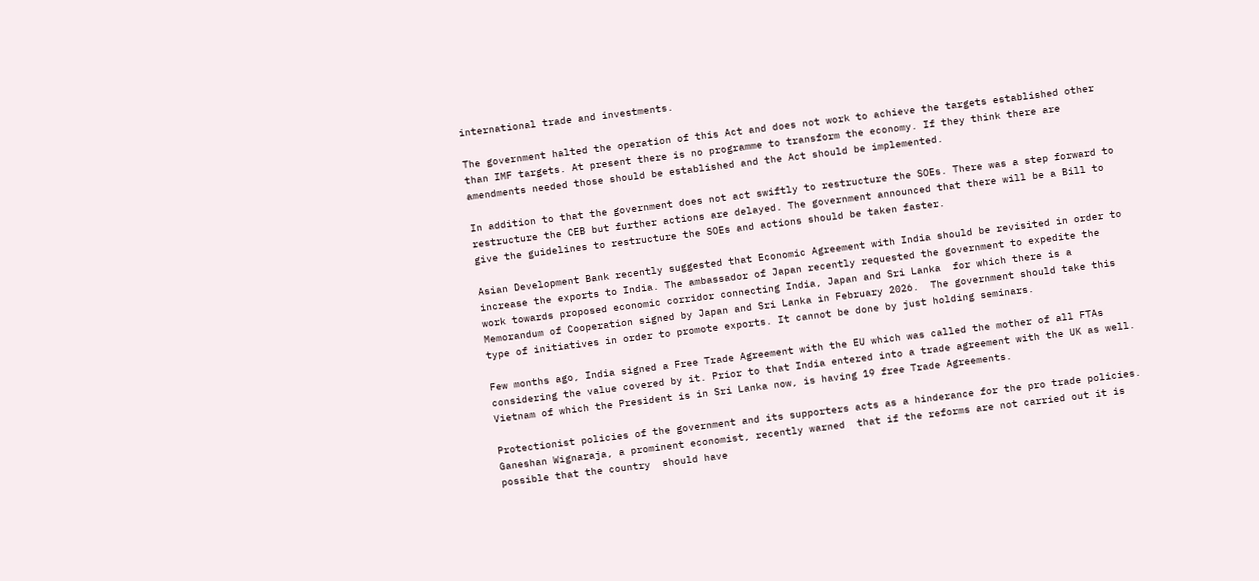international trade and investments.

The government halted the operation of this Act and does not work to achieve the targets established other than IMF targets. At present there is no programme to transform the economy. If they think there are amendments needed those should be established and the Act should be implemented.

In addition to that the government does not act swiftly to restructure the SOEs. There was a step forward to restructure the CEB but further actions are delayed. The government announced that there will be a Bill to give the guidelines to restructure the SOEs and actions should be taken faster.

Asian Development Bank recently suggested that Economic Agreement with India should be revisited in order to increase the exports to India. The ambassador of Japan recently requested the government to expedite the work towards proposed economic corridor connecting India, Japan and Sri Lanka  for which there is a Memorandum of Cooperation signed by Japan and Sri Lanka in February 2026.  The government should take this type of initiatives in order to promote exports. It cannot be done by just holding seminars.

Few months ago, India signed a Free Trade Agreement with the EU which was called the mother of all FTAs considering the value covered by it. Prior to that India entered into a trade agreement with the UK as well. Vietnam of which the President is in Sri Lanka now, is having 19 free Trade Agreements.

Protectionist policies of the government and its supporters acts as a hinderance for the pro trade policies. Ganeshan Wignaraja, a prominent economist, recently warned  that if the reforms are not carried out it is possible that the country  should have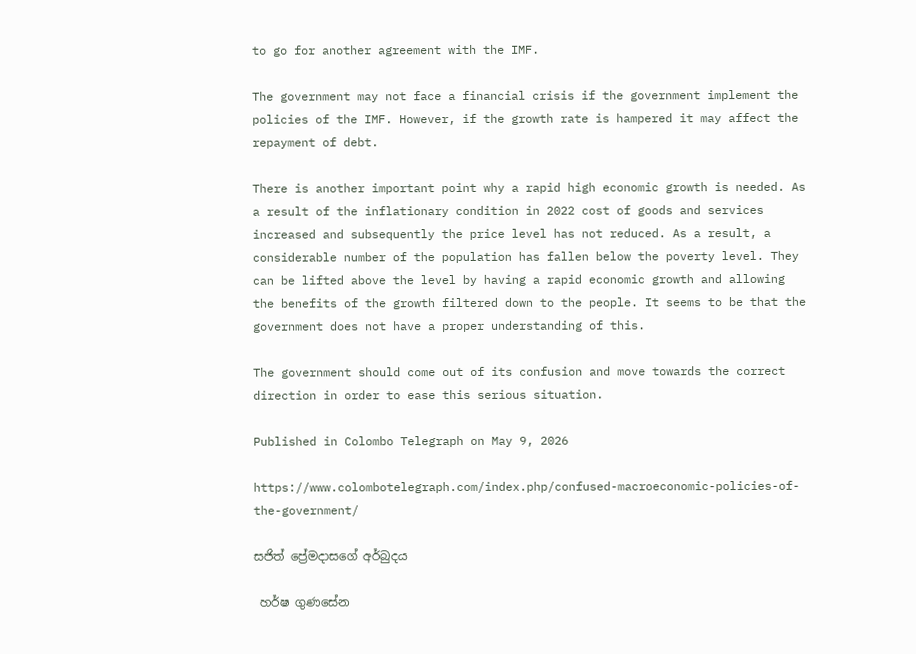to go for another agreement with the IMF.

The government may not face a financial crisis if the government implement the policies of the IMF. However, if the growth rate is hampered it may affect the repayment of debt.

There is another important point why a rapid high economic growth is needed. As a result of the inflationary condition in 2022 cost of goods and services increased and subsequently the price level has not reduced. As a result, a considerable number of the population has fallen below the poverty level. They can be lifted above the level by having a rapid economic growth and allowing the benefits of the growth filtered down to the people. It seems to be that the government does not have a proper understanding of this.

The government should come out of its confusion and move towards the correct direction in order to ease this serious situation.

Published in Colombo Telegraph on May 9, 2026

https://www.colombotelegraph.com/index.php/confused-macroeconomic-policies-of-the-government/

සජිත් ප්‍රේමදාසගේ අර්බුදය

 හර්ෂ ගුණසේන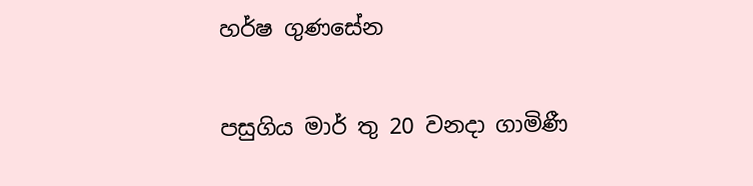හර්ෂ ගුණසේන

පසුගිය මාර් තු 20 වනදා ගාමිණී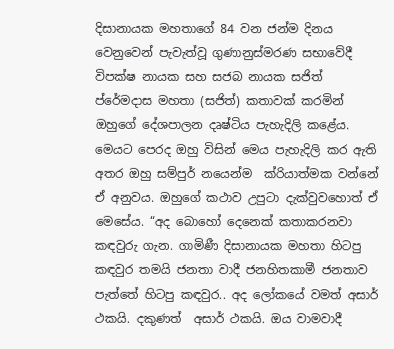දිසානායක මහතාගේ 84 වන ජන්ම දිනය වෙනුවෙන් පැවැත්වූ ගුණානුස්මරණ සභාවේදී විපක්ෂ නායක සහ සජබ නායක සජිත් ප්රේමදාස මහතා (සජිත්) කතාවක් කරමින් ඔහුගේ දේශපාලන දෘෂ්ටිය පැහැදිලි කළේය. මෙයට පෙරද ඔහු විසින් මෙය පැහැදිලි කර ඇති අතර ඔහු සම්පුර් නයෙන්ම  ක්රියාත්මක වන්නේ ඒ අනුවය. ඔහුගේ කථාව උපුටා දැක්වුවහොත් ඒ මෙසේය. “අද බොහෝ දෙනෙක් කතාකරනවා කඳවුරු ගැන. ගාමිණී දිසානායක මහතා හිටපු කඳවුර තමයි ජනතා වාදී ජනහිතකාමී ජනතාව පැත්තේ හිටපු කඳවුර.. අද ලෝකයේ වමත් අසාර් ථකයි. දකුණත්  අසාර් ථකයි. ඔය වාමවාදී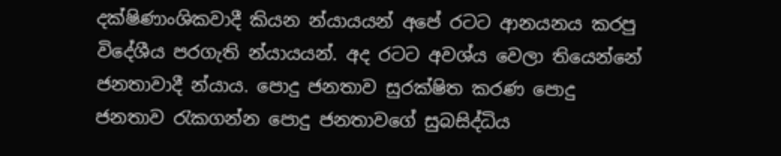දක්ෂිණාංශිකවාදී කියන න්යායයන් අපේ රටට ආනයනය කරපු විදේශීය පරගැති න්යායයන්. අද රටට අවශ්ය වෙලා තියෙන්නේ ජනතාවාදී න්යාය. පොදු ජනතාව සුරක්ෂිත කරණ පොදු ජනතාව රැකගන්න පොදු ජනතාවගේ සුබසිද්ධිය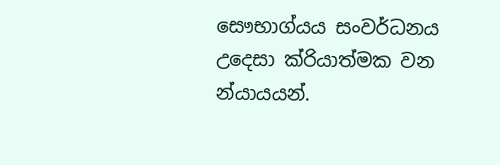සෞභාග්යය සංවර්ධනය උදෙසා ක්රියාත්මක වන න්යායයන්.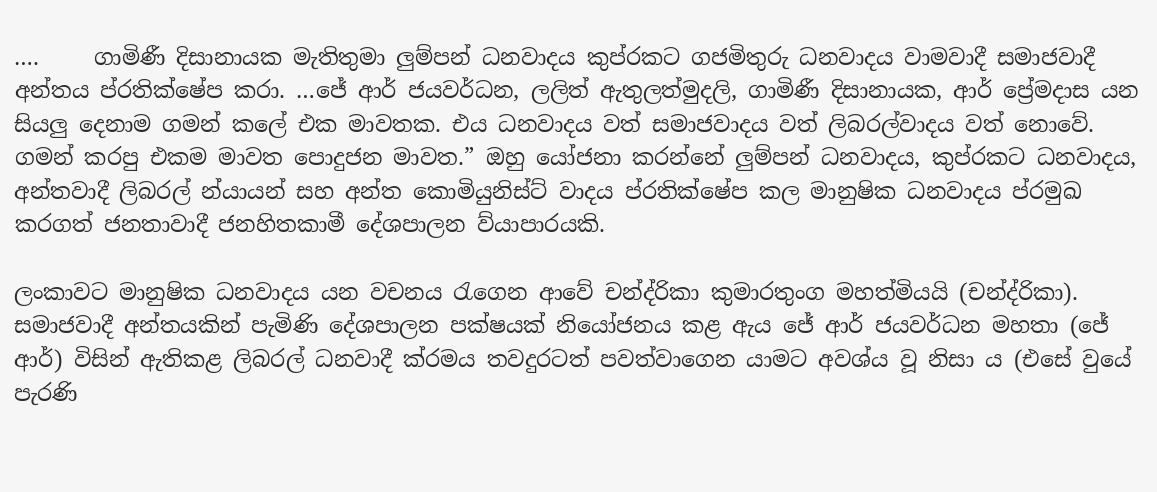….     ගාමිණී දිසානායක මැතිතුමා ලුම්පන් ධනවාදය කුප්රකට ගජමිතුරු ධනවාදය වාමවාදී සමාජවාදී අන්තය ප්රතික්ෂේප කරා. …ජේ ආර් ජයවර්ධන, ලලිත් ඇතුලත්මුදලි, ගාමිණී දිසානායක, ආර් ප්‍රේමදාස යන සියලු දෙනාම ගමන් කලේ එක මාවතක. එය ධනවාදය වත් සමාජවාදය වත් ලිබරල්වාදය වත් නොවේ. ගමන් කරපු එකම මාවත පොදුජන මාවත.” ඔහු යෝජනා කරන්නේ ලුම්පන් ධනවාදය, කුප්රකට ධනවාදය, අන්තවාදී ලිබරල් න්යායන් සහ අන්ත කොමියුනිස්ට් වාදය ප්රතික්ෂේප කල මානුෂික ධනවාදය ප්රමුඛ කරගත් ජනතාවාදී ජනහිතකාමී දේශපාලන ව්යාපාරයකි.

ලංකාවට මානුෂික ධනවාදය යන වචනය රැගෙන ආවේ චන්ද්රිකා කුමාරතුංග මහත්මියයි (චන්ද්රිකා). සමාජවාදී අන්තයකින් පැමිණි දේශපාලන පක්ෂයක් නියෝජනය කළ ඇය ජේ ආර් ජයවර්ධන මහතා (ජේ ආර්) විසින් ඇතිකළ ලිබරල් ධනවාදී ක්රමය තවදුරටත් පවත්වාගෙන යාමට අවශ්ය වූ නිසා ය (එසේ වුයේ පැරණි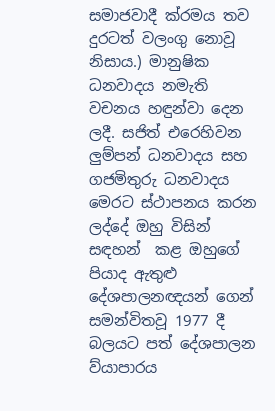සමාජවාදී ක්රමය තව දුරටත් වලංගු නොවූ නිසාය.) මානුෂික ධනවාදය නමැති වචනය හඳුන්වා දෙන ලදී. සජිත් එරෙහිවන ලුම්පන් ධනවාදය සහ ගජමිතුරු ධනවාදය මෙරට ස්ථාපනය කරන ලද්දේ ඔහු විසින් සඳහන්  කළ ඔහුගේ පියාද ඇතුළු දේශපාලනඥයන් ගෙන් සමන්විතවූ 1977 දී බලයට පත් දේශපාලන ව්යාපාරය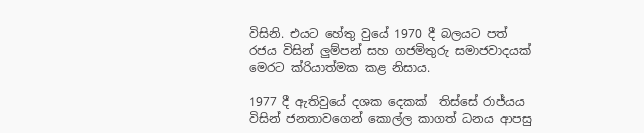විසිනි. එයට හේතු වුයේ 1970 දී බලයට පත් රජය විසින් ලුම්පන් සහ ගජමිතුරු සමාජවාදයක් මෙරට ක්රියාත්මක කළ නිසාය.

1977 දී ඇතිවුයේ දශක දෙකක්  තිස්සේ රාජ්යය විසින් ජනතාවගෙන් කොල්ල කාගත් ධනය ආපසු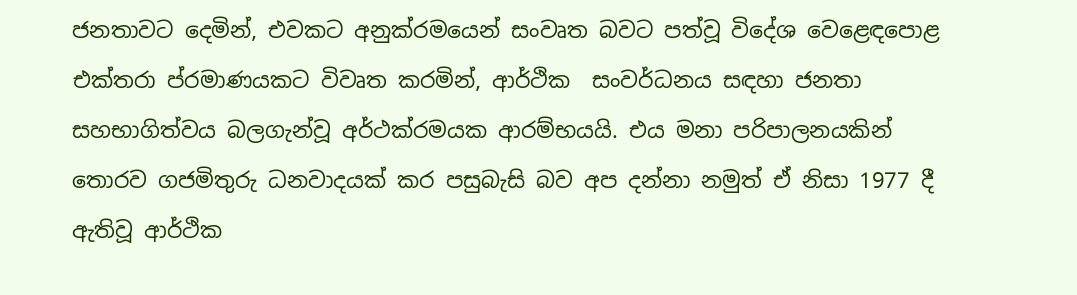ජනතාවට දෙමින්, එවකට අනුක්රමයෙන් සංවෘත බවට පත්වූ විදේශ වෙළෙඳපොළ එක්තරා ප්රමාණයකට විවෘත කරමින්, ආර්ථික  සංවර්ධනය සඳහා ජනතා සහභාගිත්වය බලගැන්වූ අර්ථක්රමයක ආරම්භයයි. එය මනා පරිපාලනයකින් තොරව ගජමිතුරු ධනවාදයක් කර පසුබැසි බව අප දන්නා නමුත් ඒ නිසා 1977 දී ඇතිවූ ආර්ථික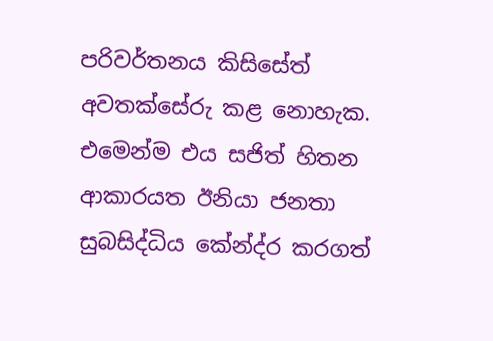පරිවර්තනය කිසිසේත් අවතක්සේරු කළ නොහැක. එමෙන්ම එය සජිත් හිතන ආකාරයත ඊනියා ජනතා සුබසිද්ධිය කේන්ද්ර කරගත්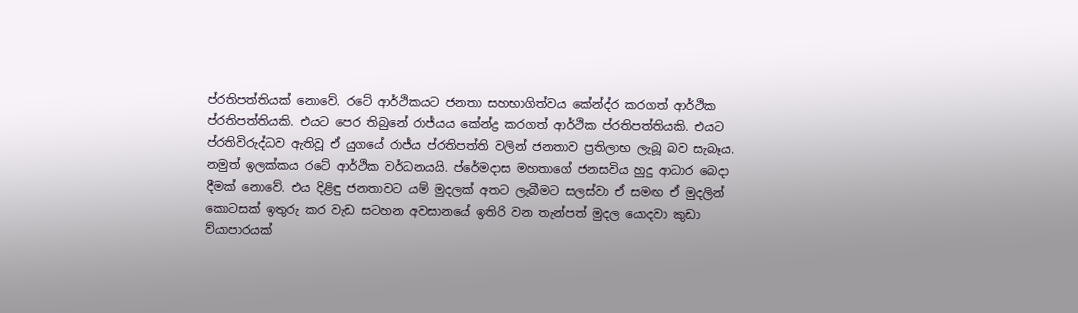ප්රතිපත්තියක් නොවේ. රටේ ආර්ථිකයට ජනතා සහභාගිත්වය කේන්ද්ර කරගත් ආර්ථික ප්රතිපත්තියකි. එයට පෙර තිබුනේ රාජ්යය කේන්ද්‍ර කරගත් ආර්ථික ප්රතිපත්තියකි. එයට ප්රතිවිරුද්ධව ඇතිවූ ඒ යුගයේ රාජ්ය ප්රතිපත්ති වලින් ජනතාව ප්‍රතිලාභ ලැබූ බව සැබෑය. නමුත් ඉලක්කය රටේ ආර්ථික වර්ධනයයි. ප්රේමදාස මහතාගේ ජනසවිය හුදු ආධාර බෙදා දීමක් නොවේ. එය දිළිඳු ජනතාවට යම් මුදලක් අතට ලැබීමට සලස්වා ඒ සමඟ ඒ මුදලින් කොටසක් ඉතුරු කර වැඩ සටහන අවසානයේ ඉතිරි වන තැන්පත් මුදල යොදවා කුඩා ව්යාපාරයක්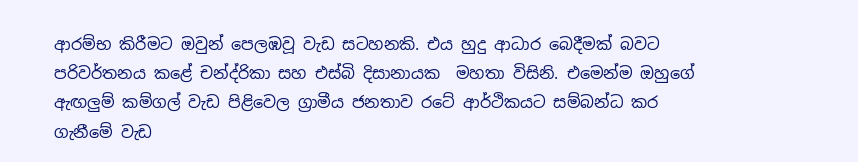ආරම්භ කිරීමට ඔවුන් පෙලඹවූ වැඩ සටහනකි. එය හුදු ආධාර බෙදීමක් බවට පරිවර්තනය කළේ චන්ද්රිකා සහ එස්බි දිසානායක  මහතා විසිනි. එමෙන්ම ඔහුගේ ඇඟලුම් කම්ගල් වැඩ පිළිවෙල ග්‍රාමීය ජනතාව රටේ ආර්ථිකයට සම්බන්ධ කර ගැනීමේ වැඩ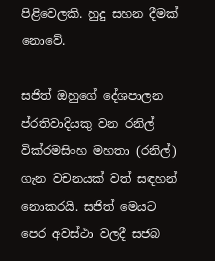පිළිවෙලකි. හුදු සහන දීමක් නොවේ.

සජිත් ඔහුගේ දේශපාලන ප්රතිවාදියකු වන රනිල් වික්රමසිංහ මහතා (රනිල්) ගැන වචනයක් වත් සඳහන් නොකරයි. සජිත් මෙයට පෙර අවස්ථා වලදී සජබ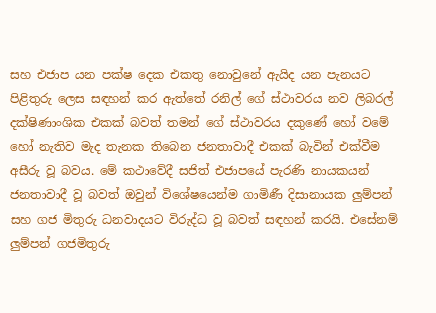සහ එජාප යන පක්ෂ දෙක එකතු නොවුනේ ඇයිද යන පැනයට පිළිතුරු ලෙස සඳහන් කර ඇත්තේ රනිල් ගේ ස්ථාවරය නව ලිබරල් දක්ෂිණාංශික එකක් බවත් තමන් ගේ ස්ථාවරය දකුණේ හෝ වමේ හෝ නැතිව මැද තැනක තිබෙන ජනතාවාදී එකක් බැවින් එක්වීම අසීරු වූ බවය. මේ කථාවේදී සජිත් එජාපයේ පැරණි නායකයන් ජනතාවාදී වූ බවත් ඔවුන් විශේෂයෙන්ම ගාමිණී දිසානායක ලුම්පන් සහ ගජ මිතුරු ධනවාදයට විරුද්ධ වූ බවත් සඳහන් කරයි. එසේනම් ලුම්පන් ගජමිතුරු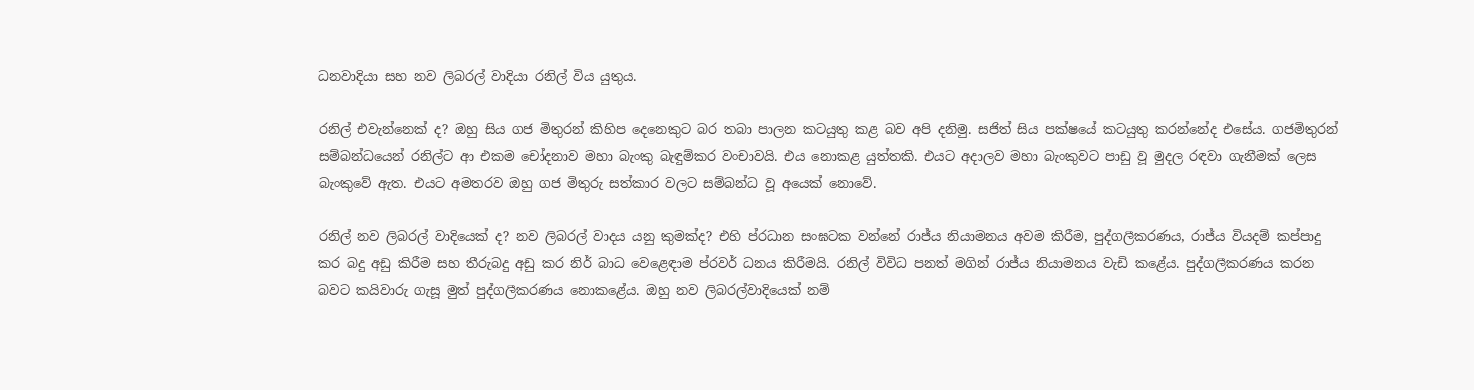ධනවාදියා සහ නව ලිබරල් වාදියා රනිල් විය යුතුය.

රනිල් එවැන්නෙක් ද? ඔහු සිය ගජ මිතුරන් කිහිප දෙනෙකුට බර තබා පාලන කටයුතු කළ බව අපි දනිමු. සජිත් සිය පක්ෂයේ කටයුතු කරන්නේද එසේය. ගජමිතුරන් සම්බන්ධයෙන් රනිල්ට ආ එකම චෝදනාව මහා බැංකු බැඳුම්කර වංචාවයි. එය නොකළ යුත්තකි. එයට අදාලව මහා බැංකුවට පාඩු වූ මුදල රඳවා ගැනීමක් ලෙස බැංකුවේ ඇත. එයට අමතරව ඔහු ගජ මිතුරු සත්කාර වලට සම්බන්ධ වූ අයෙක් නොවේ.

රනිල් නව ලිබරල් වාදියෙක් ද? නව ලිබරල් වාදය යනු කුමක්ද? එහි ප්රධාන සංඝටක වන්නේ රාජ්ය නියාමනය අවම කිරීම, පුද්ගලීකරණය, රාජ්ය වියදම් කප්පාදු කර බදු අඩු කිරීම සහ තීරුබදු අඩු කර නිර් බාධ වෙළෙඳාම ප්රවර් ධනය කිරීමයි. රනිල් විවිධ පනත් මගින් රාජ්ය නියාමනය වැඩි කළේය. පුද්ගලීකරණය කරන බවට කයිවාරු ගැසූ මුත් පුද්ගලීකරණය නොකළේය. ඔහු නව ලිබරල්වාදියෙක් නම්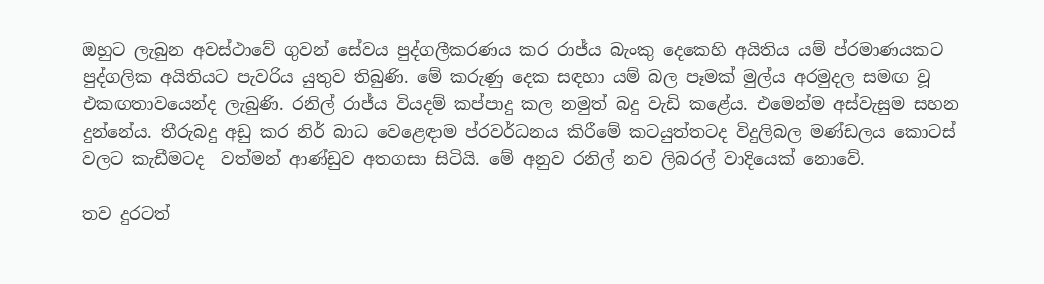ඔහුට ලැබුන අවස්ථාවේ ගුවන් සේවය පුද්ගලීකරණය කර රාජ්ය බැංකු දෙකෙහි අයිතිය යම් ප්රමාණයකට පුද්ගලික අයිතියට පැවරිය යුතුව තිබුණි. මේ කරුණු දෙක සඳහා යම් බල පෑමක් මුල්ය අරමුදල සමඟ වූ එකඟතාවයෙන්ද ලැබුණි. රනිල් රාජ්ය වියදම් කප්පාදු කල නමුත් බදු වැඩි කළේය. එමෙන්ම අස්වැසුම සහන දුන්නේය. තීරුබදු අඩු කර නිර් බාධ වෙළෙඳාම ප්රවර්ධනය කිරීමේ කටයුත්තටද විදුලිබල මණ්ඩලය කොටස් වලට කැඩීමටද  වත්මන් ආණ්ඩුව අතගසා සිටියි. මේ අනුව රනිල් නව ලිබරල් වාදියෙක් නොවේ.

තව දුරටත්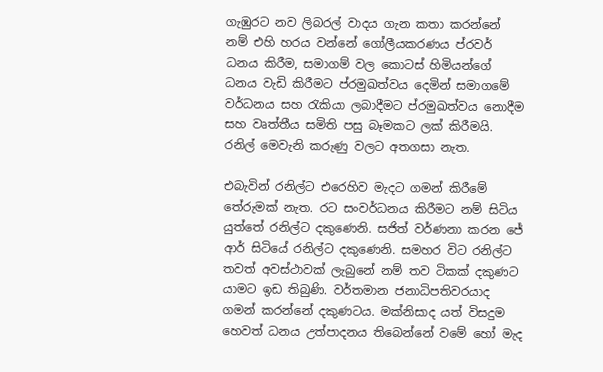ගැඹුරට නව ලිබරල් වාදය ගැන කතා කරන්නේ නම් එහි හරය වන්නේ ගෝලීයකරණය ප්රවර් ධනය කිරීම, සමාගම් වල කොටස් හිමියන්ගේ ධනය වැඩි කිරීමට ප්රමුඛත්වය දෙමින් සමාගමේ වර්ධනය සහ රැකියා ලබාදීමට ප්රමුඛත්වය නොදීම සහ වෘත්තීය සමිති පසු බෑමකට ලක් කිරීමයි. රනිල් මෙවැනි කරුණු වලට අතගසා නැත.

එබැවින් රනිල්ට එරෙහිව මැදට ගමන් කිරීමේ තේරුමක් නැත. රට සංවර්ධනය කිරීමට නම් සිටිය යුත්තේ රනිල්ට දකුණෙනි. සජිත් වර්ණනා කරන ජේ ආර් සිටියේ රනිල්ට දකුණෙනි. සමහර විට රනිල්ට තවත් අවස්ථාවක් ලැබුනේ නම් තව ටිකක් දකුණට යාමට ඉඩ තිබුණි. වර්තමාන ජනාධිපතිවරයාද ගමන් කරන්නේ දකුණටය. මක්නිසාද යත් විසදුම හෙවත් ධනය උත්පාදනය තිබෙන්නේ වමේ හෝ මැද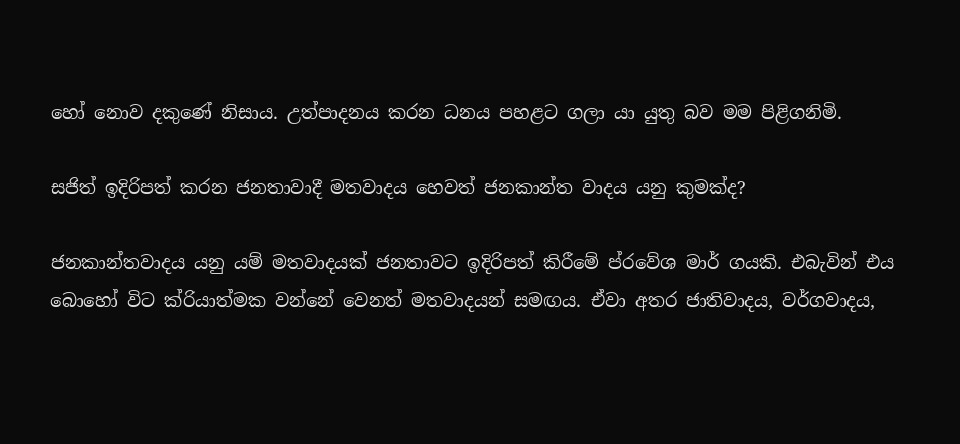හෝ නොව දකුණේ නිසාය. උත්පාදනය කරන ධනය පහළට ගලා යා යුතු බව මම පිළිගනිමි.

සජිත් ඉදිරිපත් කරන ජනතාවාදී මතවාදය හෙවත් ජනකාන්ත වාදය යනු කුමක්ද?

ජනකාන්තවාදය යනු යම් මතවාදයක් ජනතාවට ඉදිරිපත් කිරීමේ ප්රවේශ මාර් ගයකි. එබැවින් එය බොහෝ විට ක්රියාත්මක වන්නේ වෙනත් මතවාදයන් සමඟය. ඒවා අතර ජාතිවාදය, වර්ගවාදය,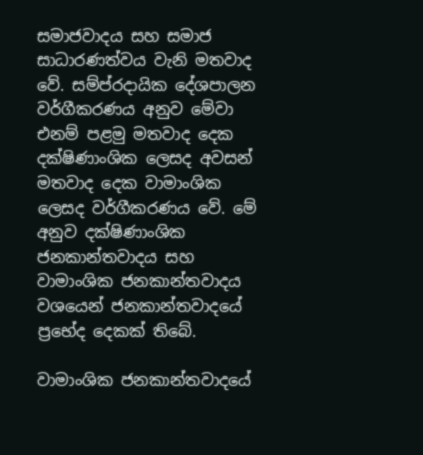සමාජවාදය සහ සමාජ සාධාරණත්වය වැනි මතවාද වේ. සම්ප්රදායික දේශපාලන වර්ගීකරණය අනුව මේවා එනම් පළමු මතවාද දෙක දක්ෂිණාංශික ලෙසද අවසන් මතවාද දෙක වාමාංශික ලෙසද වර්ගීකරණය වේ. මේ අනුව දක්ෂිණාංශික ජනකාන්තවාදය සහ වාමාංශික ජනකාන්තවාදය වශයෙන් ජනකාන්තවාදයේ ප්‍රභේද දෙකක් තිබේ.

වාමාංශික ජනකාන්තවාදයේ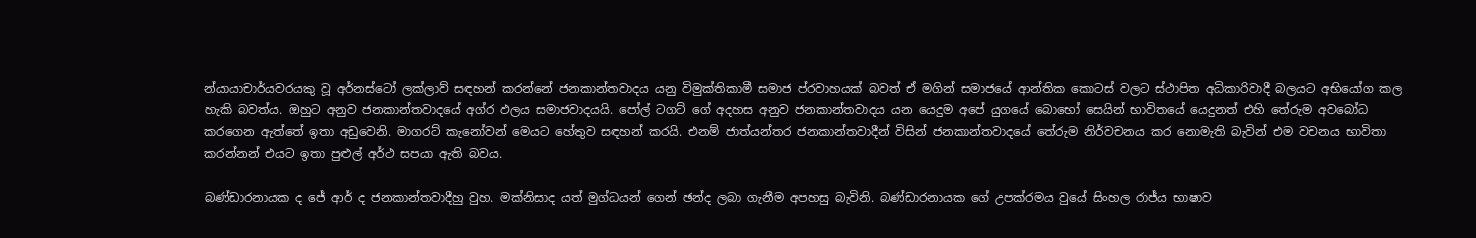න්යායාචාර්යවරයකු වූ අර්නස්ටෝ ලක්ලාව් සඳහන් කරන්නේ ජනකාන්තවාදය යනු විමුක්තිකාමී සමාජ ප්රවාහයක් බවත් ඒ මගින් සමාජයේ ආන්තික කොටස් වලට ස්ථාපිත අධිකාරිවාදී බලයට අභියෝග කල හැකි බවත්ය. ඔහුට අනුව ජනකාන්තවාදයේ අග්ර ඵලය සමාජවාදයයි. පෝල් ටගට් ගේ අදහස අනුව ජනකාන්තවාදය යන යෙදුම අපේ යුගයේ බොභෝ සෙයින් භාවිතයේ යෙදුනත් එහි තේරුම අවබෝධ කරගෙන ඇත්තේ ඉතා අඩුවෙනි. මාගරට් කැනෝවන් මෙයට හේතුව සඳහන් කරයි. එනම් ජාත්යන්තර ජනකාන්තවාදීන් විසින් ජනකාන්තවාදයේ තේරුම නිර්වචනය කර නොමැති බැවින් එම වචනය භාවිතා කරන්නන් එයට ඉතා පුළුල් අර්ථ සපයා ඇති බවය.

බණ්ඩාරනායක ද ජේ ආර් ද ජනකාන්තවාදීහු වුහ. මක්නිසාද යත් මුග්ධයන් ගෙන් ඡන්ද ලබා ගැනීම අපහසු බැවිනි. බණ්ඩාරනායක ගේ උපක්රමය වුයේ සිංහල රාජ්ය භාෂාව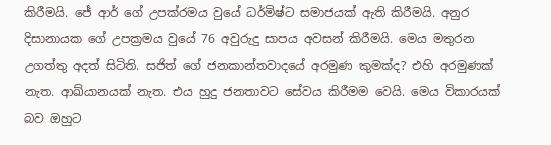කිරීමයි. ජේ ආර් ගේ උපක්රමය වුයේ ධර්මිෂ්ට සමාජයක් ඇති කිරීමයි. අනුර දිසානායක ගේ උපක්‍රමය වුයේ 76 අවුරුදු සාපය අවසන් කිරීමයි. මෙය මතුරන උගත්තු අදත් සිටිති. සජිත් ගේ ජනකාන්තවාදයේ අරමුණ කුමක්ද? එහි අරමුණක් නැත. ආඛ්යානයක් නැත. එය හුදු ජනතාවට සේවය කිරීමම වෙයි. මෙය විකාරයක් බව ඔහුට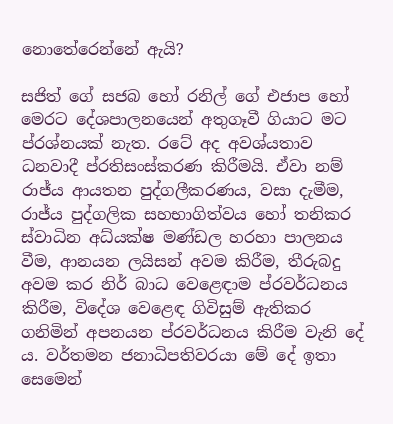නොතේරෙන්නේ ඇයි?

සජිත් ගේ සජබ හෝ රනිල් ගේ එජාප හෝ මෙරට දේශපාලනයෙන් අතුගෑවී ගියාට මට ප්රශ්නයක් නැත. රටේ අද අවශ්යතාව ධනවාදී ප්රතිසංස්කරණ කිරීමයි. ඒවා නම් රාජ්ය ආයතන පුද්ගලීකරණය, වසා දැමීම, රාජ්ය පුද්ගලික සහභාගිත්වය හෝ තනිකර ස්වාධින අධ්යක්ෂ මණ්ඩල හරහා පාලනය වීම, ආනයන ලයිසන් අවම කිරීම, තීරුබදු අවම කර නිර් බාධ වෙළෙඳාම ප්රවර්ධනය කිරීම, විදේශ වෙළෙඳ ගිවිසුම් ඇතිකර ගනිමින් අපනයන ප්රවර්ධනය කිරීම වැනි දේ ය. වර්තමන ජනාධිපතිවරයා මේ දේ ඉතා සෙමෙන්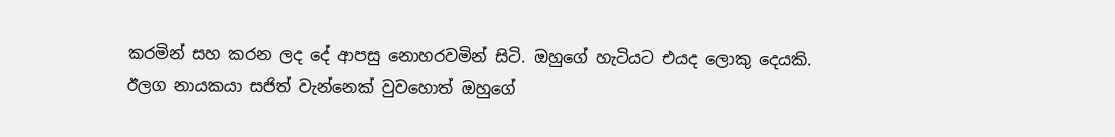කරමින් සහ කරන ලද දේ ආපසු නොහරවමින් සිටි. ඔහුගේ හැටියට එයද ලොකු දෙයකි. ඊලග නායකයා සජිත් වැන්නෙක් වුවහොත් ඔහුගේ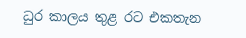ධුර කාලය තුළ රට එකතැන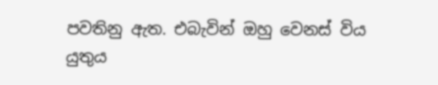පවතිනු ඇත. එබැවින් ඔහු වෙනස් විය යුතුය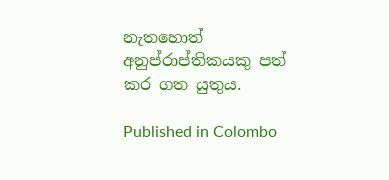නැතහොත් අනුප්රාප්තිකයකු පත් කර ගත යුතුය.

Published in Colombo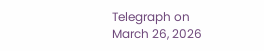Telegraph on March 26, 2026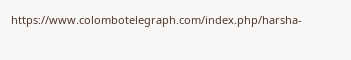https://www.colombotelegraph.com/index.php/harsha-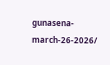gunasena-march-26-2026/